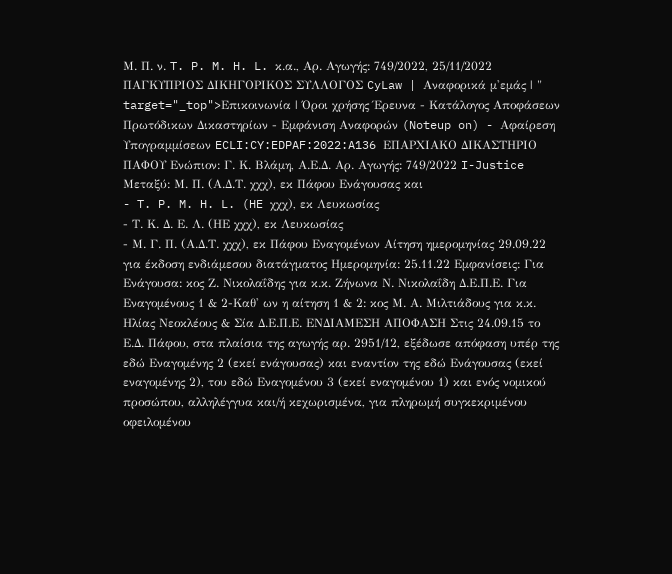Μ. Π. ν. T. P. M. H. L. κ.α., Αρ. Αγωγής: 749/2022, 25/11/2022 ΠΑΓΚΥΠΡΙΟΣ ΔΙΚΗΓΟΡΙΚΟΣ ΣΥΛΛΟΓΟΣ CyLaw | Αναφορικά μ'εμάς | " target="_top">Επικοινωνία | Όροι χρήσης Έρευνα - Κατάλογος Αποφάσεων Πρωτόδικων Δικαστηρίων - Εμφάνιση Αναφορών (Noteup on) - Αφαίρεση Υπογραμμίσεων ECLI:CY:EDPAF:2022:A136 ΕΠΑΡΧΙΑΚΟ ΔΙΚΑΣΤΗΡΙΟ ΠΑΦΟΥ Ενώπιον: Γ. Κ. Βλάμη, Α.Ε.Δ. Αρ. Αγωγής: 749/2022 I-Justice Μεταξύ: Μ. Π. (Α.Δ.Τ. χχχ), εκ Πάφου Ενάγουσας και
- T. P. M. H. L. (HE χχχ), εκ Λευκωσίας
- Τ. Κ. Δ. Ε. Λ. (ΗΕ χχχ), εκ Λευκωσίας
- Μ. Γ. Π. (Α.Δ.Τ. χχχ), εκ Πάφου Εναγομένων Αίτηση ημερομηνίας 29.09.22 για έκδοση ενδιάμεσου διατάγματος Ημερομηνία: 25.11.22 Εμφανίσεις: Για Ενάγουσα: κος Ζ. Νικολαΐδης για κ.κ. Ζήνωνα Ν. Νικολαΐδη Δ.Ε.Π.Ε. Για Εναγομένους 1 & 2-Καθ' ων η αίτηση 1 & 2: κος Μ. Α. Μιλτιάδους για κ.κ. Ηλίας Νεοκλέους & Σία Δ.Ε.Π.Ε. ΕΝΔΙΑΜΕΣΗ ΑΠΟΦΑΣΗ Στις 24.09.15 το Ε.Δ. Πάφου, στα πλαίσια της αγωγής αρ. 2951/12, εξέδωσε απόφαση υπέρ της εδώ Εναγομένης 2 (εκεί ενάγουσας) και εναντίον της εδώ Ενάγουσας (εκεί εναγομένης 2), του εδώ Εναγομένου 3 (εκεί εναγομένου 1) και ενός νομικού προσώπου, αλληλέγγυα και/ή κεχωρισμένα, για πληρωμή συγκεκριμένου οφειλομένου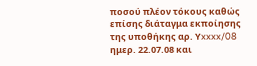ποσού πλέον τόκους καθώς επίσης διάταγμα εκποίησης της υποθήκης αρ. Υxxxx/08 ημερ. 22.07.08 και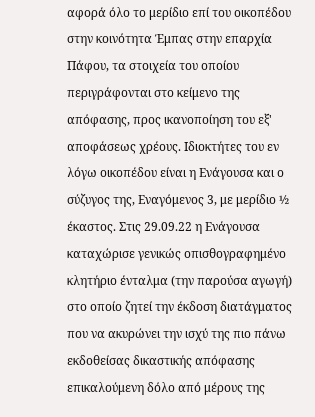αφορά όλο το μερίδιο επί του οικοπέδου στην κοινότητα Έμπας στην επαρχία Πάφου, τα στοιχεία του οποίου περιγράφονται στο κείμενο της απόφασης, προς ικανοποίηση του εξ' αποφάσεως χρέους. Ιδιοκτήτες του εν λόγω οικοπέδου είναι η Ενάγουσα και ο σύζυγος της, Εναγόμενος 3, με μερίδιο ½ έκαστος. Στις 29.09.22 η Ενάγουσα καταχώρισε γενικώς οπισθογραφημένο κλητήριο ένταλμα (την παρούσα αγωγή) στο οποίο ζητεί την έκδοση διατάγματος που να ακυρώνει την ισχύ της πιο πάνω εκδοθείσας δικαστικής απόφασης επικαλούμενη δόλο από μέρους της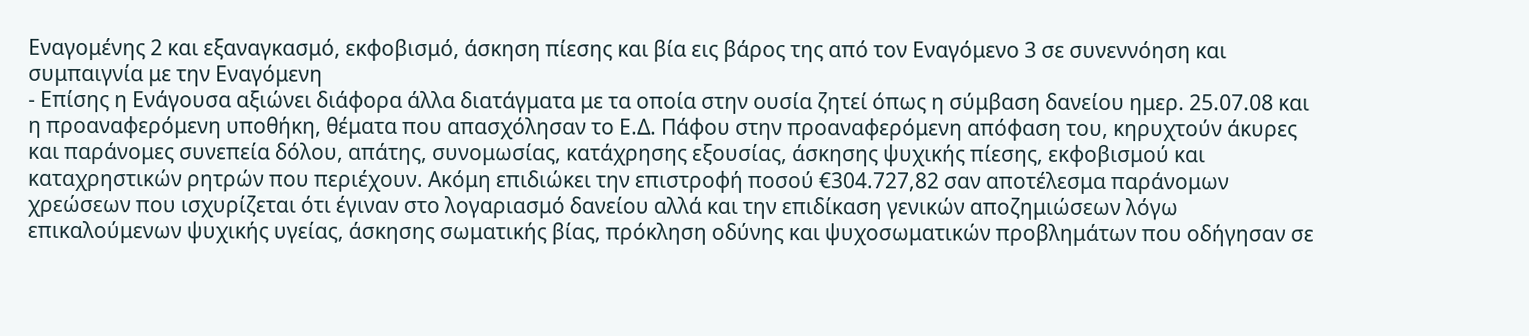Εναγομένης 2 και εξαναγκασμό, εκφοβισμό, άσκηση πίεσης και βία εις βάρος της από τον Εναγόμενο 3 σε συνεννόηση και συμπαιγνία με την Εναγόμενη
- Επίσης η Ενάγουσα αξιώνει διάφορα άλλα διατάγματα με τα οποία στην ουσία ζητεί όπως η σύμβαση δανείου ημερ. 25.07.08 και η προαναφερόμενη υποθήκη, θέματα που απασχόλησαν το Ε.Δ. Πάφου στην προαναφερόμενη απόφαση του, κηρυχτούν άκυρες και παράνομες συνεπεία δόλου, απάτης, συνομωσίας, κατάχρησης εξουσίας, άσκησης ψυχικής πίεσης, εκφοβισμού και καταχρηστικών ρητρών που περιέχουν. Ακόμη επιδιώκει την επιστροφή ποσού €304.727,82 σαν αποτέλεσμα παράνομων χρεώσεων που ισχυρίζεται ότι έγιναν στο λογαριασμό δανείου αλλά και την επιδίκαση γενικών αποζημιώσεων λόγω επικαλούμενων ψυχικής υγείας, άσκησης σωματικής βίας, πρόκληση οδύνης και ψυχοσωματικών προβλημάτων που οδήγησαν σε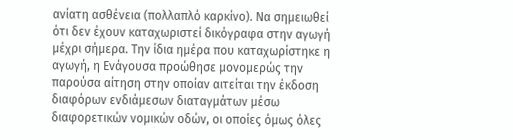ανίατη ασθένεια (πολλαπλό καρκίνο). Να σημειωθεί ότι δεν έχουν καταχωριστεί δικόγραφα στην αγωγή μέχρι σήμερα. Την ίδια ημέρα που καταχωρίστηκε η αγωγή, η Ενάγουσα προώθησε μονομερώς την παρούσα αίτηση στην οποίαν αιτείται την έκδοση διαφόρων ενδιάμεσων διαταγμάτων μέσω διαφορετικών νομικών οδών, οι οποίες όμως όλες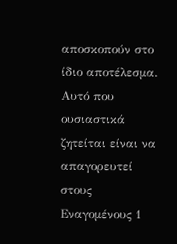αποσκοπούν στο ίδιο αποτέλεσμα. Αυτό που ουσιαστικά ζητείται είναι να απαγορευτεί στους Εναγομένους 1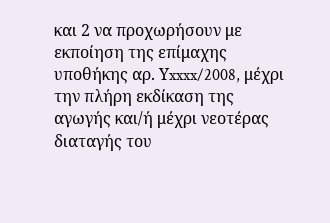και 2 να προχωρήσουν με εκποίηση της επίμαχης υποθήκης αρ. Υxxxx/2008, μέχρι την πλήρη εκδίκαση της αγωγής και/ή μέχρι νεοτέρας διαταγής του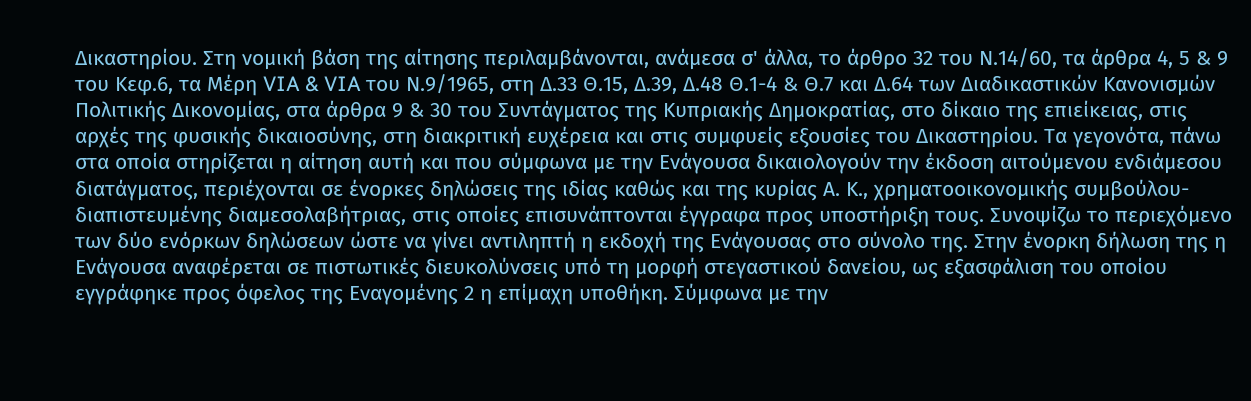Δικαστηρίου. Στη νομική βάση της αίτησης περιλαμβάνονται, ανάμεσα σ' άλλα, το άρθρο 32 του Ν.14/60, τα άρθρα 4, 5 & 9 του Κεφ.6, τα Μέρη VIA & VIA του Ν.9/1965, στη Δ.33 Θ.15, Δ.39, Δ.48 Θ.1-4 & Θ.7 και Δ.64 των Διαδικαστικών Κανονισμών Πολιτικής Δικονομίας, στα άρθρα 9 & 30 του Συντάγματος της Κυπριακής Δημοκρατίας, στο δίκαιο της επιείκειας, στις αρχές της φυσικής δικαιοσύνης, στη διακριτική ευχέρεια και στις συμφυείς εξουσίες του Δικαστηρίου. Τα γεγονότα, πάνω στα οποία στηρίζεται η αίτηση αυτή και που σύμφωνα με την Ενάγουσα δικαιολογούν την έκδοση αιτούμενου ενδιάμεσου διατάγματος, περιέχονται σε ένορκες δηλώσεις της ιδίας καθώς και της κυρίας Α. Κ., χρηματοοικονομικής συμβούλου-διαπιστευμένης διαμεσολαβήτριας, στις οποίες επισυνάπτονται έγγραφα προς υποστήριξη τους. Συνοψίζω το περιεχόμενο των δύο ενόρκων δηλώσεων ώστε να γίνει αντιληπτή η εκδοχή της Ενάγουσας στο σύνολο της. Στην ένορκη δήλωση της η Ενάγουσα αναφέρεται σε πιστωτικές διευκολύνσεις υπό τη μορφή στεγαστικού δανείου, ως εξασφάλιση του οποίου εγγράφηκε προς όφελος της Εναγομένης 2 η επίμαχη υποθήκη. Σύμφωνα με την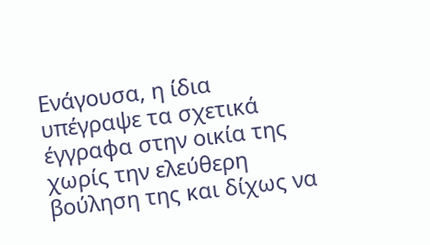Ενάγουσα, η ίδια υπέγραψε τα σχετικά έγγραφα στην οικία της χωρίς την ελεύθερη βούληση της και δίχως να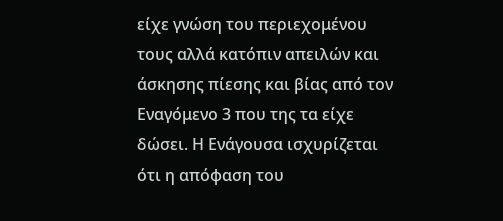είχε γνώση του περιεχομένου τους αλλά κατόπιν απειλών και άσκησης πίεσης και βίας από τον Εναγόμενο 3 που της τα είχε δώσει. Η Ενάγουσα ισχυρίζεται ότι η απόφαση του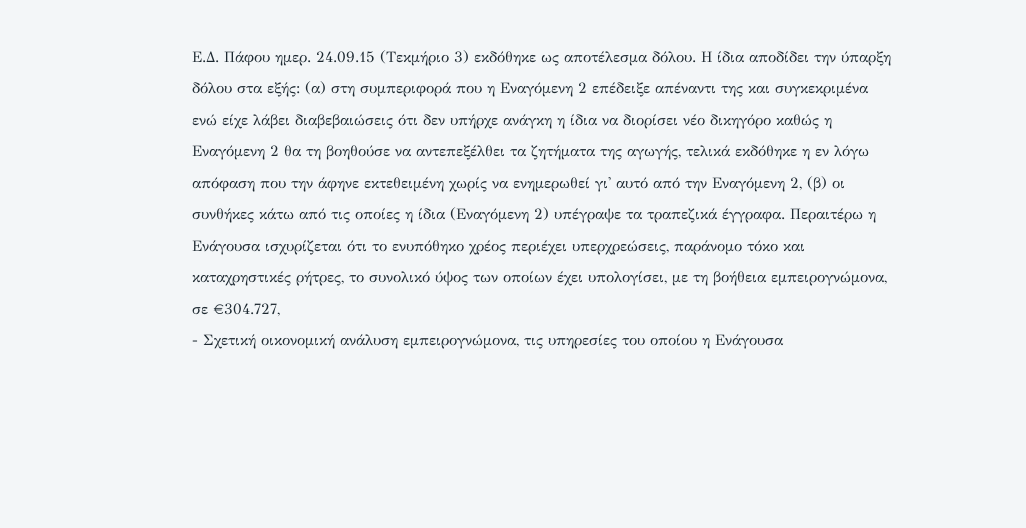Ε.Δ. Πάφου ημερ. 24.09.15 (Τεκμήριο 3) εκδόθηκε ως αποτέλεσμα δόλου. Η ίδια αποδίδει την ύπαρξη δόλου στα εξής: (α) στη συμπεριφορά που η Εναγόμενη 2 επέδειξε απέναντι της και συγκεκριμένα ενώ είχε λάβει διαβεβαιώσεις ότι δεν υπήρχε ανάγκη η ίδια να διορίσει νέο δικηγόρο καθώς η Εναγόμενη 2 θα τη βοηθούσε να αντεπεξέλθει τα ζητήματα της αγωγής, τελικά εκδόθηκε η εν λόγω απόφαση που την άφηνε εκτεθειμένη χωρίς να ενημερωθεί γι' αυτό από την Εναγόμενη 2, (β) οι συνθήκες κάτω από τις οποίες η ίδια (Εναγόμενη 2) υπέγραψε τα τραπεζικά έγγραφα. Περαιτέρω η Ενάγουσα ισχυρίζεται ότι το ενυπόθηκο χρέος περιέχει υπερχρεώσεις, παράνομο τόκο και καταχρηστικές ρήτρες, το συνολικό ύψος των οποίων έχει υπολογίσει, με τη βοήθεια εμπειρογνώμονα, σε €304.727,
- Σχετική οικονομική ανάλυση εμπειρογνώμονα, τις υπηρεσίες του οποίου η Ενάγουσα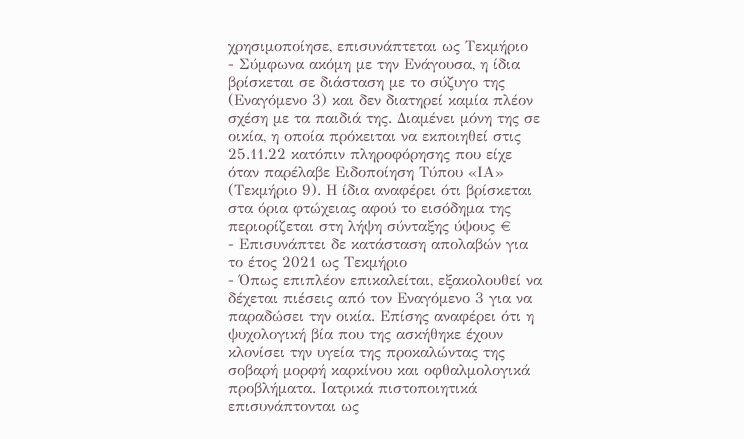χρησιμοποίησε, επισυνάπτεται ως Τεκμήριο
- Σύμφωνα ακόμη με την Ενάγουσα, η ίδια βρίσκεται σε διάσταση με το σύζυγο της (Εναγόμενο 3) και δεν διατηρεί καμία πλέον σχέση με τα παιδιά της. Διαμένει μόνη της σε οικία, η οποία πρόκειται να εκποιηθεί στις 25.11.22 κατόπιν πληροφόρησης που είχε όταν παρέλαβε Ειδοποίηση Τύπου «ΙΑ» (Τεκμήριο 9). Η ίδια αναφέρει ότι βρίσκεται στα όρια φτώχειας αφού το εισόδημα της περιορίζεται στη λήψη σύνταξης ύψους €
- Επισυνάπτει δε κατάσταση απολαβών για το έτος 2021 ως Τεκμήριο
- Όπως επιπλέον επικαλείται, εξακολουθεί να δέχεται πιέσεις από τον Εναγόμενο 3 για να παραδώσει την οικία. Επίσης αναφέρει ότι η ψυχολογική βία που της ασκήθηκε έχουν κλονίσει την υγεία της προκαλώντας της σοβαρή μορφή καρκίνου και οφθαλμολογικά προβλήματα. Ιατρικά πιστοποιητικά επισυνάπτονται ως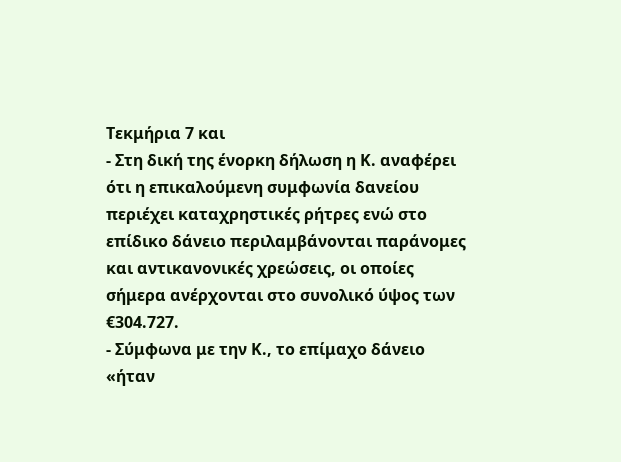Τεκμήρια 7 και
- Στη δική της ένορκη δήλωση η Κ. αναφέρει ότι η επικαλούμενη συμφωνία δανείου περιέχει καταχρηστικές ρήτρες ενώ στο επίδικο δάνειο περιλαμβάνονται παράνομες και αντικανονικές χρεώσεις, οι οποίες σήμερα ανέρχονται στο συνολικό ύψος των €304.727.
- Σύμφωνα με την Κ., το επίμαχο δάνειο «ήταν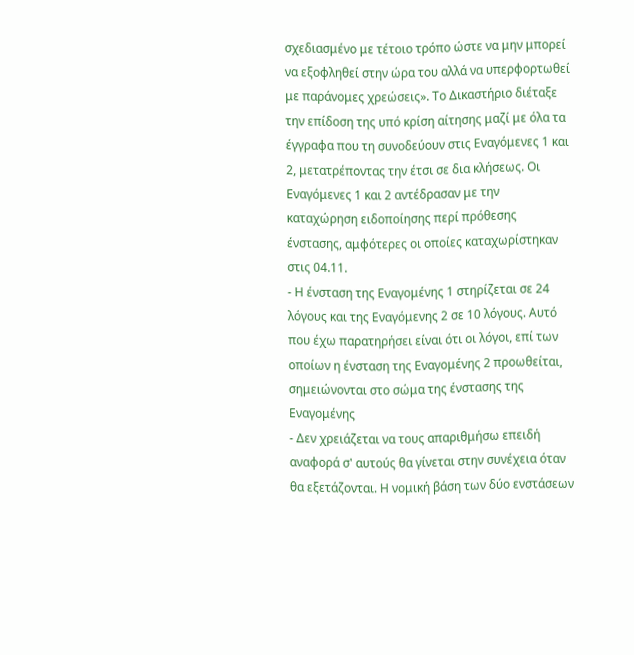σχεδιασμένο με τέτοιο τρόπο ώστε να μην μπορεί να εξοφληθεί στην ώρα του αλλά να υπερφορτωθεί με παράνομες χρεώσεις». Το Δικαστήριο διέταξε την επίδοση της υπό κρίση αίτησης μαζί με όλα τα έγγραφα που τη συνοδεύουν στις Εναγόμενες 1 και 2, μετατρέποντας την έτσι σε δια κλήσεως. Οι Εναγόμενες 1 και 2 αντέδρασαν με την καταχώρηση ειδοποίησης περί πρόθεσης ένστασης, αμφότερες οι οποίες καταχωρίστηκαν στις 04.11.
- Η ένσταση της Εναγομένης 1 στηρίζεται σε 24 λόγους και της Εναγόμενης 2 σε 10 λόγους. Αυτό που έχω παρατηρήσει είναι ότι οι λόγοι, επί των οποίων η ένσταση της Εναγομένης 2 προωθείται, σημειώνονται στο σώμα της ένστασης της Εναγομένης
- Δεν χρειάζεται να τους απαριθμήσω επειδή αναφορά σ' αυτούς θα γίνεται στην συνέχεια όταν θα εξετάζονται. Η νομική βάση των δύο ενστάσεων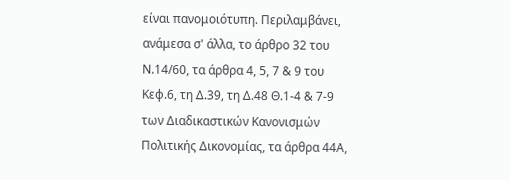είναι πανομοιότυπη. Περιλαμβάνει, ανάμεσα σ' άλλα, το άρθρο 32 του Ν.14/60, τα άρθρα 4, 5, 7 & 9 του Κεφ.6, τη Δ.39, τη Δ.48 Θ.1-4 & 7-9 των Διαδικαστικών Κανονισμών Πολιτικής Δικονομίας, τα άρθρα 44Α,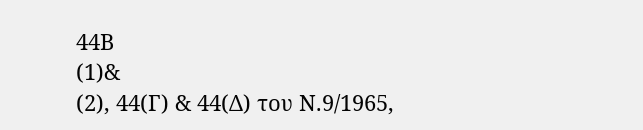44Β
(1)&
(2), 44(Γ) & 44(Δ) του Ν.9/1965,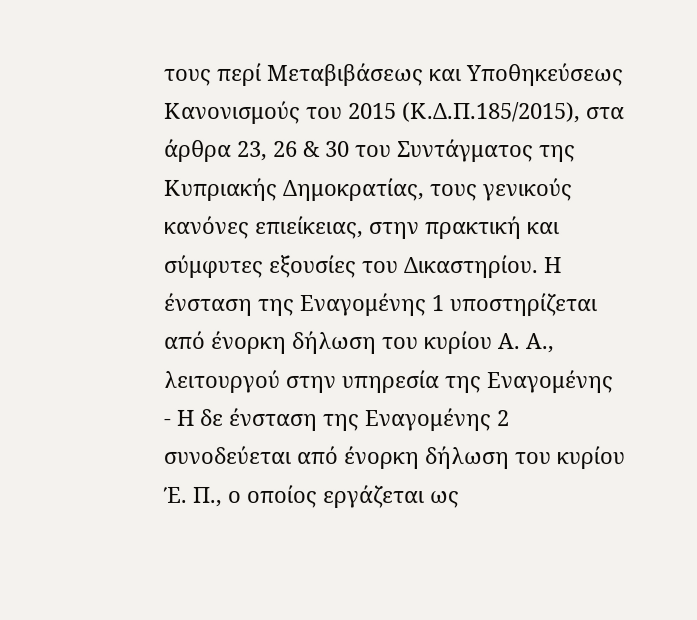τους περί Μεταβιβάσεως και Υποθηκεύσεως Κανονισμούς του 2015 (Κ.Δ.Π.185/2015), στα άρθρα 23, 26 & 30 του Συντάγματος της Κυπριακής Δημοκρατίας, τους γενικούς κανόνες επιείκειας, στην πρακτική και σύμφυτες εξουσίες του Δικαστηρίου. Η ένσταση της Εναγομένης 1 υποστηρίζεται από ένορκη δήλωση του κυρίου Α. Α., λειτουργού στην υπηρεσία της Εναγομένης
- Η δε ένσταση της Εναγομένης 2 συνοδεύεται από ένορκη δήλωση του κυρίου Έ. Π., ο οποίος εργάζεται ως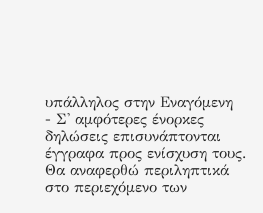υπάλληλος στην Εναγόμενη
- Σ' αμφότερες ένορκες δηλώσεις επισυνάπτονται έγγραφα προς ενίσχυση τους. Θα αναφερθώ περιληπτικά στο περιεχόμενο των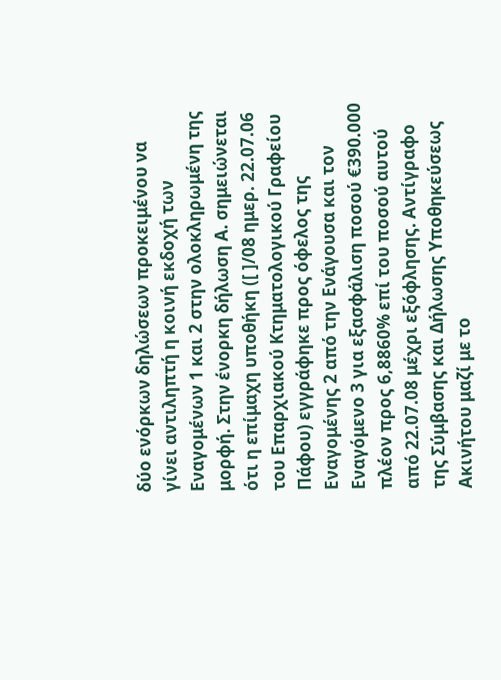δύο ενόρκων δηλώσεων προκειμένου να γίνει αντιληπτή η κοινή εκδοχή των Εναγομένων 1 και 2 στην ολοκληρωμένη της μορφή. Στην ένορκη δήλωση Α. σημειώνεται ότι η επίμαχη υποθήκη ([ ]/08 ημερ. 22.07.06 του Επαρχιακού Κτηματολογικού Γραφείου Πάφου) εγγράφηκε προς όφελος της Εναγομένης 2 από την Ενάγουσα και τον Εναγόμενο 3 για εξασφάλιση ποσού €390.000 πλέον προς 6,8860% επί του ποσού αυτού από 22.07.08 μέχρι εξόφλησης. Αντίγραφο της Σύμβασης και Δήλωσης Υποθηκεύσεως Ακινήτου μαζί με το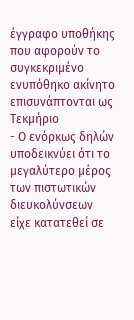έγγραφο υποθήκης που αφορούν το συγκεκριμένο ενυπόθηκο ακίνητο επισυνάπτονται ως Τεκμήριο
- Ο ενόρκως δηλών υποδεικνύει ότι το μεγαλύτερο μέρος των πιστωτικών διευκολύνσεων είχε κατατεθεί σε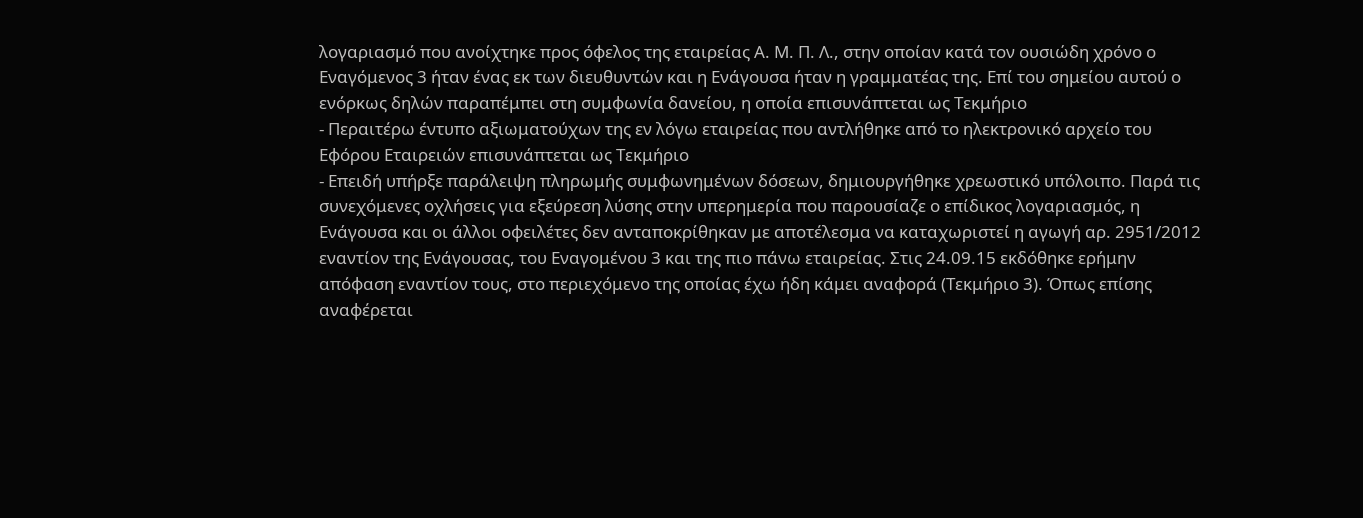λογαριασμό που ανοίχτηκε προς όφελος της εταιρείας Α. Μ. Π. Λ., στην οποίαν κατά τον ουσιώδη χρόνο ο Εναγόμενος 3 ήταν ένας εκ των διευθυντών και η Ενάγουσα ήταν η γραμματέας της. Επί του σημείου αυτού ο ενόρκως δηλών παραπέμπει στη συμφωνία δανείου, η οποία επισυνάπτεται ως Τεκμήριο
- Περαιτέρω έντυπο αξιωματούχων της εν λόγω εταιρείας που αντλήθηκε από το ηλεκτρονικό αρχείο του Εφόρου Εταιρειών επισυνάπτεται ως Τεκμήριο
- Επειδή υπήρξε παράλειψη πληρωμής συμφωνημένων δόσεων, δημιουργήθηκε χρεωστικό υπόλοιπο. Παρά τις συνεχόμενες οχλήσεις για εξεύρεση λύσης στην υπερημερία που παρουσίαζε ο επίδικος λογαριασμός, η Ενάγουσα και οι άλλοι οφειλέτες δεν ανταποκρίθηκαν με αποτέλεσμα να καταχωριστεί η αγωγή αρ. 2951/2012 εναντίον της Ενάγουσας, του Εναγομένου 3 και της πιο πάνω εταιρείας. Στις 24.09.15 εκδόθηκε ερήμην απόφαση εναντίον τους, στο περιεχόμενο της οποίας έχω ήδη κάμει αναφορά (Τεκμήριο 3). Όπως επίσης αναφέρεται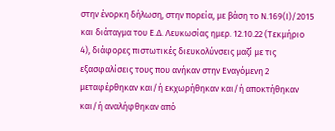στην ένορκη δήλωση, στην πορεία, με βάση το Ν.169(Ι)/2015 και διάταγμα του Ε.Δ. Λευκωσίας ημερ. 12.10.22 (Τεκμήριο 4), διάφορες πιστωτικές διευκολύνσεις μαζί με τις εξασφαλίσεις τους που ανήκαν στην Εναγόμενη 2 μεταφέρθηκαν και/ή εκχωρήθηκαν και/ή αποκτήθηκαν και/ή αναλήφθηκαν από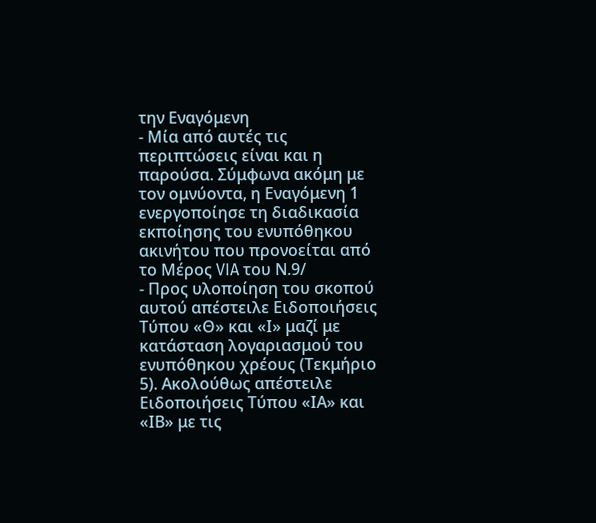την Εναγόμενη
- Μία από αυτές τις περιπτώσεις είναι και η παρούσα. Σύμφωνα ακόμη με τον ομνύοντα, η Εναγόμενη 1 ενεργοποίησε τη διαδικασία εκποίησης του ενυπόθηκου ακινήτου που προνοείται από το Μέρος VIA του Ν.9/
- Προς υλοποίηση του σκοπού αυτού απέστειλε Ειδοποιήσεις Τύπου «Θ» και «Ι» μαζί με κατάσταση λογαριασμού του ενυπόθηκου χρέους (Τεκμήριο 5). Ακολούθως απέστειλε Ειδοποιήσεις Τύπου «ΙΑ» και «ΙΒ» με τις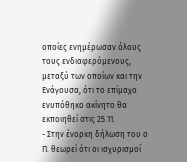οποίες ενημέρωσαν όλους τους ενδιαφερόμενους, μεταξύ των οποίων και την Ενάγουσα, ότι το επίμαχο ενυπόθηκο ακίνητο θα εκποιηθεί στις 25.11.
- Στην ένορκη δήλωση του ο Π. θεωρεί ότι οι ισχυρισμοί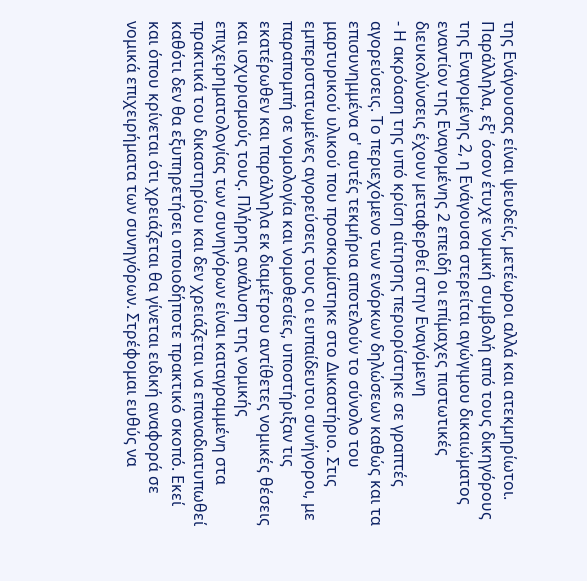της Ενάγουσας είναι ψευδείς, μετέωροι αλλά και ατεκμηρίωτοι. Παράλληλα, εξ' όσον έτυχε νομική συμβολή από τους δικηγόρους της Εναγομένης 2, η Ενάγουσα στερείται αγώγιμου δικαιώματος εναντίον της Εναγομένης 2 επειδή οι επίμαχες πιστωτικές διευκολύνσεις έχουν μεταφερθεί στην Εναγόμενη
- Η ακρόαση της υπό κρίση αίτησης περιορίστηκε σε γραπτές αγορεύσεις. Το περιεχόμενο των ενόρκων δηλώσεων καθώς και τα επισυνημμένα σ' αυτές τεκμήρια αποτελούν το σύνολο του μαρτυρικού υλικού που προσκομίστηκε στο Δικαστήριο. Στις εμπεριστατωμένες αγορεύσεις τους οι ευπαίδευτοι συνήγοροι, με παραπομπή σε νομολογία και νομοθεσίες, υποστήριξαν τις εκατέρωθεν και παράλληλα εκ διαμέτρου αντίθετες νομικές θέσεις και ισχυρισμούς τους. Πλήρης ανάλυση της νομικής επιχειρηματολογίας των συνηγόρων είναι καταγραμμένη στα πρακτικά του δικαστηρίου και δεν χρειάζεται να επαναδιατυπωθεί καθότι δεν θα εξυπηρετήσει οποιοδήποτε πρακτικό σκοπό. Εκεί και όπου κρίνεται ότι χρειάζεται θα γίνεται ειδική αναφορά σε νομικά επιχειρήματα των συνηγόρων. Στρέφομαι ευθύς να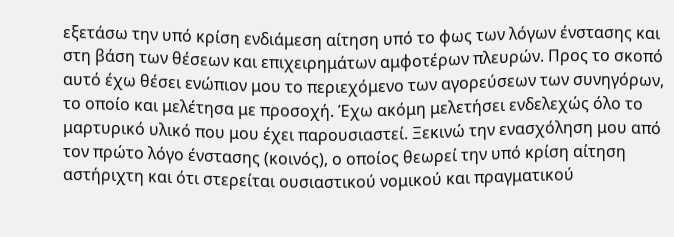εξετάσω την υπό κρίση ενδιάμεση αίτηση υπό το φως των λόγων ένστασης και στη βάση των θέσεων και επιχειρημάτων αμφοτέρων πλευρών. Προς το σκοπό αυτό έχω θέσει ενώπιον μου το περιεχόμενο των αγορεύσεων των συνηγόρων, το οποίο και μελέτησα με προσοχή. Έχω ακόμη μελετήσει ενδελεχώς όλο το μαρτυρικό υλικό που μου έχει παρουσιαστεί. Ξεκινώ την ενασχόληση μου από τον πρώτο λόγο ένστασης (κοινός), ο οποίος θεωρεί την υπό κρίση αίτηση αστήριχτη και ότι στερείται ουσιαστικού νομικού και πραγματικού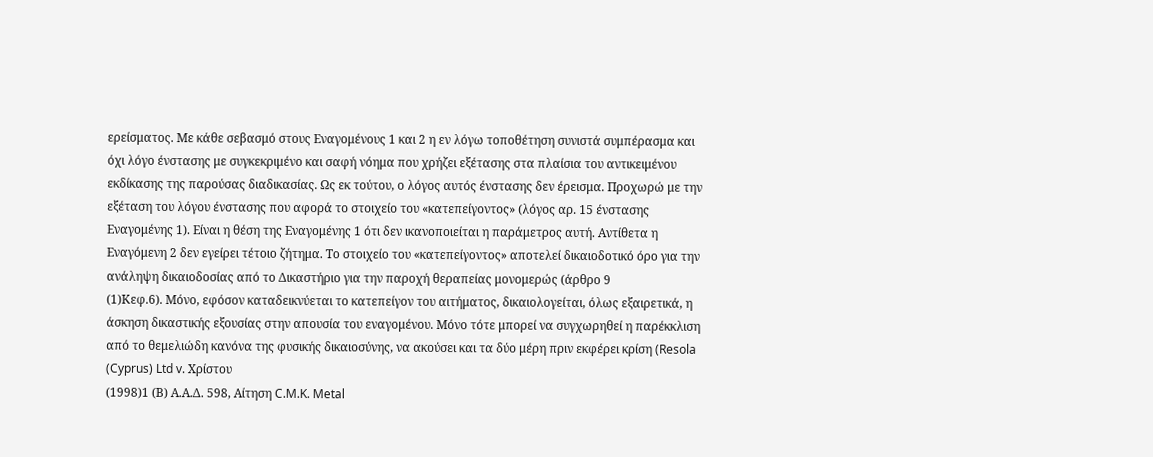ερείσματος. Με κάθε σεβασμό στους Εναγομένους 1 και 2 η εν λόγω τοποθέτηση συνιστά συμπέρασμα και όχι λόγο ένστασης με συγκεκριμένο και σαφή νόημα που χρήζει εξέτασης στα πλαίσια του αντικειμένου εκδίκασης της παρούσας διαδικασίας. Ως εκ τούτου, ο λόγος αυτός ένστασης δεν έρεισμα. Προχωρώ με την εξέταση του λόγου ένστασης που αφορά το στοιχείο του «κατεπείγοντος» (λόγος αρ. 15 ένστασης Εναγομένης 1). Είναι η θέση της Εναγομένης 1 ότι δεν ικανοποιείται η παράμετρος αυτή. Αντίθετα η Εναγόμενη 2 δεν εγείρει τέτοιο ζήτημα. Το στοιχείο του «κατεπείγοντος» αποτελεί δικαιοδοτικό όρο για την ανάληψη δικαιοδοσίας από το Δικαστήριο για την παροχή θεραπείας μονομερώς (άρθρο 9
(1)Κεφ.6). Μόνο, εφόσον καταδεικνύεται το κατεπείγον του αιτήματος, δικαιολογείται, όλως εξαιρετικά, η άσκηση δικαστικής εξουσίας στην απουσία του εναγομένου. Μόνο τότε μπορεί να συγχωρηθεί η παρέκκλιση από το θεμελιώδη κανόνα της φυσικής δικαιοσύνης, να ακούσει και τα δύο μέρη πριν εκφέρει κρίση (Resola (Cyprus) Ltd v. Χρίστου
(1998)1 (Β) Α.Α.Δ. 598, Αίτηση C.M.K. Metal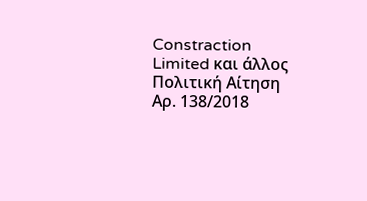Constraction Limited και άλλος Πολιτική Αίτηση Αρ. 138/2018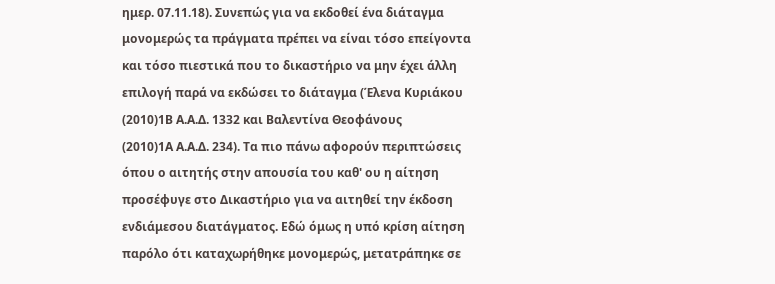ημερ. 07.11.18). Συνεπώς για να εκδοθεί ένα διάταγμα μονομερώς τα πράγματα πρέπει να είναι τόσο επείγοντα και τόσο πιεστικά που το δικαστήριο να μην έχει άλλη επιλογή παρά να εκδώσει το διάταγμα (Έλενα Κυριάκου
(2010)1Β Α.Α.Δ. 1332 και Βαλεντίνα Θεοφάνους
(2010)1Α Α.Α.Δ. 234). Τα πιο πάνω αφορούν περιπτώσεις όπου ο αιτητής στην απουσία του καθ' ου η αίτηση προσέφυγε στο Δικαστήριο για να αιτηθεί την έκδοση ενδιάμεσου διατάγματος. Εδώ όμως η υπό κρίση αίτηση παρόλο ότι καταχωρήθηκε μονομερώς, μετατράπηκε σε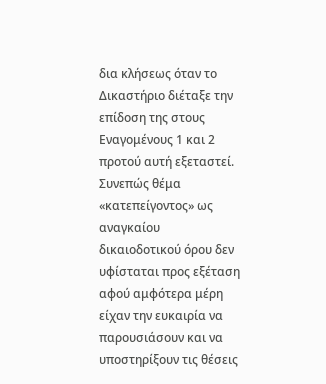δια κλήσεως όταν το Δικαστήριο διέταξε την επίδοση της στους Εναγομένους 1 και 2 προτού αυτή εξεταστεί. Συνεπώς θέμα «κατεπείγοντος» ως αναγκαίου δικαιοδοτικού όρου δεν υφίσταται προς εξέταση αφού αμφότερα μέρη είχαν την ευκαιρία να παρουσιάσουν και να υποστηρίξουν τις θέσεις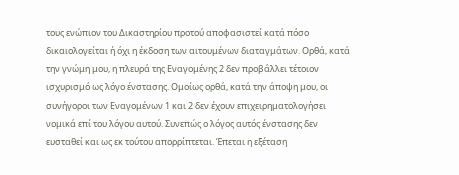τους ενώπιον του Δικαστηρίου προτού αποφασιστεί κατά πόσο δικαιολογείται ή όχι η έκδοση των αιτουμένων διαταγμάτων. Ορθά, κατά την γνώμη μου, η πλευρά της Εναγομένης 2 δεν προβάλλει τέτοιον ισχυρισμό ως λόγο ένστασης. Ομοίως ορθά, κατά την άποψη μου, οι συνήγοροι των Εναγομένων 1 και 2 δεν έχουν επιχειρηματολογήσει νομικά επί του λόγου αυτού. Συνεπώς ο λόγος αυτός ένστασης δεν ευσταθεί και ως εκ τούτου απορρίπτεται. Έπεται η εξέταση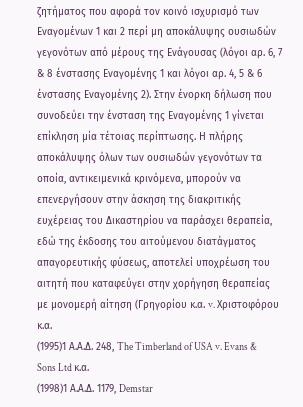ζητήματος που αφορά τον κοινό ισχυρισμό των Εναγομένων 1 και 2 περί μη αποκάλυψης ουσιωδών γεγονότων από μέρους της Ενάγουσας (λόγοι αρ. 6, 7 & 8 ένστασης Εναγομένης 1 και λόγοι αρ. 4, 5 & 6 ένστασης Εναγομένης 2). Στην ένορκη δήλωση που συνοδεύει την ένσταση της Εναγομένης 1 γίνεται επίκληση μία τέτοιας περίπτωσης. Η πλήρης αποκάλυψης όλων των ουσιωδών γεγονότων τα οποία, αντικειμενικά κρινόμενα, μπορούν να επενεργήσουν στην άσκηση της διακριτικής ευχέρειας του Δικαστηρίου να παράσχει θεραπεία, εδώ της έκδοσης του αιτούμενου διατάγματος απαγορευτικής φύσεως, αποτελεί υποχρέωση του αιτητή που καταφεύγει στην χορήγηση θεραπείας με μονομερή αίτηση (Γρηγορίου κ.α. v. Χριστοφόρου κ.α.
(1995)1 Α.Α.Δ. 248, The Timberland of USA v. Evans & Sons Ltd κ.α.
(1998)1 Α.Α.Δ. 1179, Demstar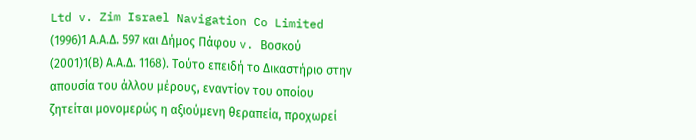Ltd v. Zim Israel Navigation Co Limited
(1996)1 Α.Α.Δ. 597 και Δήμος Πάφου v. Βοσκού
(2001)1(Β) Α.Α.Δ. 1168). Τούτο επειδή το Δικαστήριο στην απουσία του άλλου μέρους, εναντίον του οποίου ζητείται μονομερώς η αξιούμενη θεραπεία, προχωρεί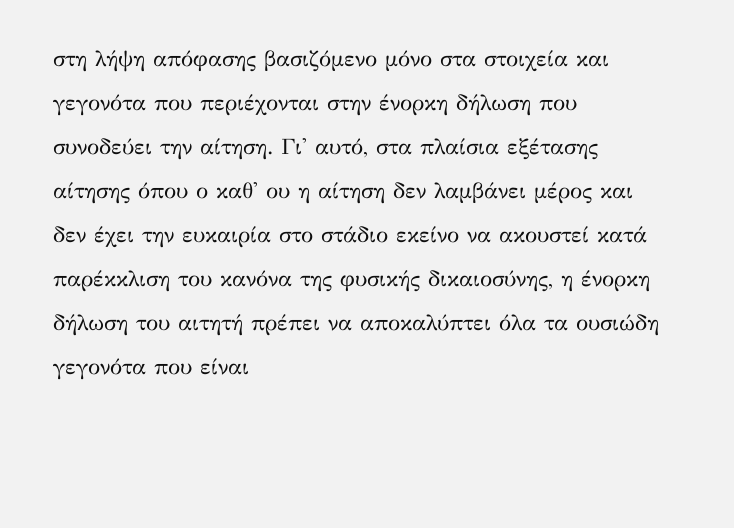στη λήψη απόφασης βασιζόμενο μόνο στα στοιχεία και γεγονότα που περιέχονται στην ένορκη δήλωση που συνοδεύει την αίτηση. Γι' αυτό, στα πλαίσια εξέτασης αίτησης όπου ο καθ' ου η αίτηση δεν λαμβάνει μέρος και δεν έχει την ευκαιρία στο στάδιο εκείνο να ακουστεί κατά παρέκκλιση του κανόνα της φυσικής δικαιοσύνης, η ένορκη δήλωση του αιτητή πρέπει να αποκαλύπτει όλα τα ουσιώδη γεγονότα που είναι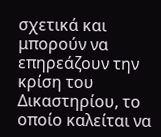σχετικά και μπορούν να επηρεάζουν την κρίση του Δικαστηρίου, το οποίο καλείται να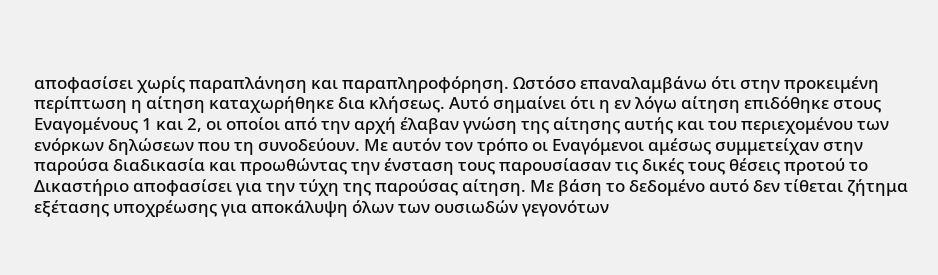αποφασίσει χωρίς παραπλάνηση και παραπληροφόρηση. Ωστόσο επαναλαμβάνω ότι στην προκειμένη περίπτωση η αίτηση καταχωρήθηκε δια κλήσεως. Αυτό σημαίνει ότι η εν λόγω αίτηση επιδόθηκε στους Εναγομένους 1 και 2, οι οποίοι από την αρχή έλαβαν γνώση της αίτησης αυτής και του περιεχομένου των ενόρκων δηλώσεων που τη συνοδεύουν. Με αυτόν τον τρόπο οι Εναγόμενοι αμέσως συμμετείχαν στην παρούσα διαδικασία και προωθώντας την ένσταση τους παρουσίασαν τις δικές τους θέσεις προτού το Δικαστήριο αποφασίσει για την τύχη της παρούσας αίτηση. Με βάση το δεδομένο αυτό δεν τίθεται ζήτημα εξέτασης υποχρέωσης για αποκάλυψη όλων των ουσιωδών γεγονότων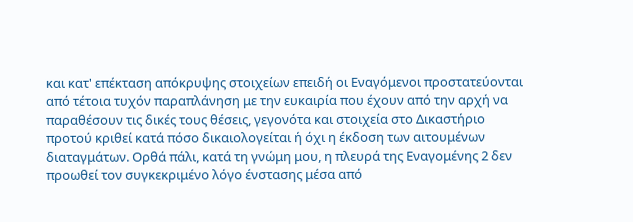και κατ' επέκταση απόκρυψης στοιχείων επειδή οι Εναγόμενοι προστατεύονται από τέτοια τυχόν παραπλάνηση με την ευκαιρία που έχουν από την αρχή να παραθέσουν τις δικές τους θέσεις, γεγονότα και στοιχεία στο Δικαστήριο προτού κριθεί κατά πόσο δικαιολογείται ή όχι η έκδοση των αιτουμένων διαταγμάτων. Ορθά πάλι, κατά τη γνώμη μου, η πλευρά της Εναγομένης 2 δεν προωθεί τον συγκεκριμένο λόγο ένστασης μέσα από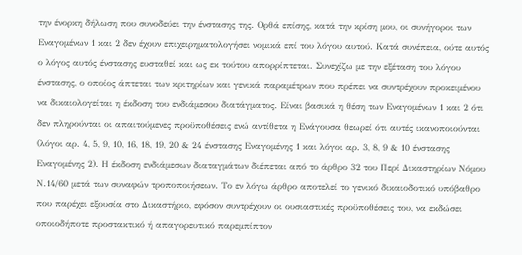την ένορκη δήλωση που συνοδεύει την ένστασης της. Ορθά επίσης, κατά την κρίση μου, οι συνήγοροι των Εναγομένων 1 και 2 δεν έχουν επιχειρηματολογήσει νομικά επί του λόγου αυτού. Κατά συνέπεια, ούτε αυτός ο λόγος αυτός ένστασης ευσταθεί και ως εκ τούτου απορρίπτεται. Συνεχίζω με την εξέταση του λόγου ένστασης, ο οποίος άπτεται των κριτηρίων και γενικά παραμέτρων που πρέπει να συντρέχουν προκειμένου να δικαιολογείται η έκδοση του ενδιάμεσου διατάγματος. Είναι βασικά η θέση των Εναγομένων 1 και 2 ότι δεν πληρούνται οι απαιτούμενες προϋποθέσεις ενώ αντίθετα η Ενάγουσα θεωρεί ότι αυτές ικανοποιούνται (λόγοι αρ. 4, 5, 9, 10, 16, 18, 19, 20 & 24 ένστασης Εναγομένης 1 και λόγοι αρ. 3, 8, 9 & 10 ένστασης Εναγομένης 2). Η έκδοση ενδιάμεσων διαταγμάτων διέπεται από το άρθρο 32 του Περί Δικαστηρίων Νόμου Ν.14/60 μετά των συναφών τροποποιήσεων. Το εν λόγω άρθρο αποτελεί το γενικό δικαιοδοτικό υπόβαθρο που παρέχει εξουσία στο Δικαστήριο, εφόσον συντρέχουν οι ουσιαστικές προϋποθέσεις του, να εκδώσει οποιοδήποτε προστακτικό ή απαγορευτικό παρεμπίπτον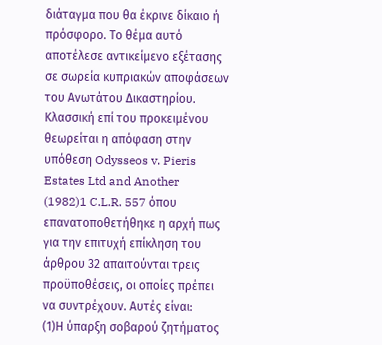διάταγμα που θα έκρινε δίκαιο ή πρόσφορο. Το θέμα αυτό αποτέλεσε αντικείμενο εξέτασης σε σωρεία κυπριακών αποφάσεων του Ανωτάτου Δικαστηρίου. Κλασσική επί του προκειμένου θεωρείται η απόφαση στην υπόθεση Odysseos v. Pieris Estates Ltd and Another
(1982)1 C.L.R. 557 όπου επανατοποθετήθηκε η αρχή πως για την επιτυχή επίκληση του άρθρου 32 απαιτούνται τρεις προϋποθέσεις, οι οποίες πρέπει να συντρέχουν. Αυτές είναι:
(1)Η ύπαρξη σοβαρού ζητήματος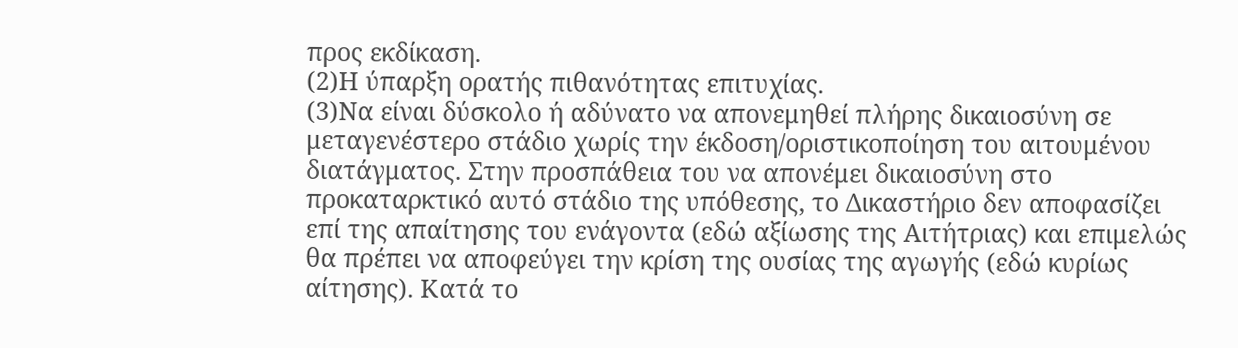προς εκδίκαση.
(2)Η ύπαρξη ορατής πιθανότητας επιτυχίας.
(3)Να είναι δύσκολο ή αδύνατο να απονεμηθεί πλήρης δικαιοσύνη σε μεταγενέστερο στάδιο χωρίς την έκδοση/οριστικοποίηση του αιτουμένου διατάγματος. Στην προσπάθεια του να απονέμει δικαιοσύνη στο προκαταρκτικό αυτό στάδιο της υπόθεσης, το Δικαστήριο δεν αποφασίζει επί της απαίτησης του ενάγοντα (εδώ αξίωσης της Αιτήτριας) και επιμελώς θα πρέπει να αποφεύγει την κρίση της ουσίας της αγωγής (εδώ κυρίως αίτησης). Κατά το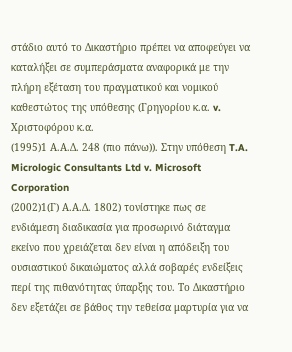στάδιο αυτό το Δικαστήριο πρέπει να αποφεύγει να καταλήξει σε συμπεράσματα αναφορικά με την πλήρη εξέταση του πραγματικού και νομικού καθεστώτος της υπόθεσης (Γρηγορίου κ.α. v. Χριστοφόρου κ.α.
(1995)1 Α.Α.Δ. 248 (πιο πάνω)). Στην υπόθεση T.A. Micrologic Consultants Ltd v. Microsoft Corporation
(2002)1(Γ) Α.Α.Δ. 1802) τονίστηκε πως σε ενδιάμεση διαδικασία για προσωρινό διάταγμα εκείνο που χρειάζεται δεν είναι η απόδειξη του ουσιαστικού δικαιώματος αλλά σοβαρές ενδείξεις περί της πιθανότητας ύπαρξης του. Το Δικαστήριο δεν εξετάζει σε βάθος την τεθείσα μαρτυρία για να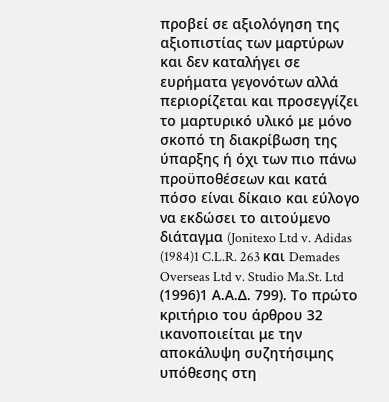προβεί σε αξιολόγηση της αξιοπιστίας των μαρτύρων και δεν καταλήγει σε ευρήματα γεγονότων αλλά περιορίζεται και προσεγγίζει το μαρτυρικό υλικό με μόνο σκοπό τη διακρίβωση της ύπαρξης ή όχι των πιο πάνω προϋποθέσεων και κατά πόσο είναι δίκαιο και εύλογο να εκδώσει το αιτούμενο διάταγμα (Jonitexo Ltd v. Adidas
(1984)1 C.L.R. 263 και Demades Overseas Ltd v. Studio Ma.St. Ltd
(1996)1 Α.Α.Δ. 799). Το πρώτο κριτήριο του άρθρου 32 ικανοποιείται με την αποκάλυψη συζητήσιμης υπόθεσης στη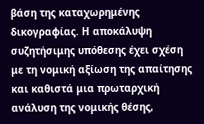βάση της καταχωρημένης δικογραφίας. Η αποκάλυψη συζητήσιμης υπόθεσης έχει σχέση με τη νομική αξίωση της απαίτησης και καθιστά μια πρωταρχική ανάλυση της νομικής θέσης,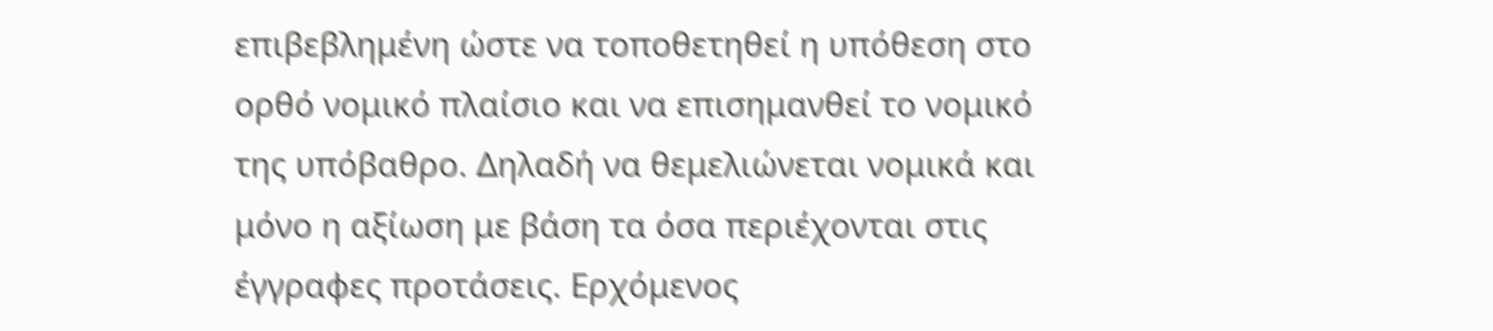επιβεβλημένη ώστε να τοποθετηθεί η υπόθεση στο ορθό νομικό πλαίσιο και να επισημανθεί το νομικό της υπόβαθρο. Δηλαδή να θεμελιώνεται νομικά και μόνο η αξίωση με βάση τα όσα περιέχονται στις έγγραφες προτάσεις. Ερχόμενος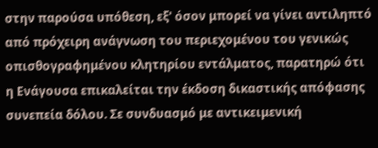στην παρούσα υπόθεση, εξ' όσον μπορεί να γίνει αντιληπτό από πρόχειρη ανάγνωση του περιεχομένου του γενικώς οπισθογραφημένου κλητηρίου εντάλματος, παρατηρώ ότι η Ενάγουσα επικαλείται την έκδοση δικαστικής απόφασης συνεπεία δόλου. Σε συνδυασμό με αντικειμενική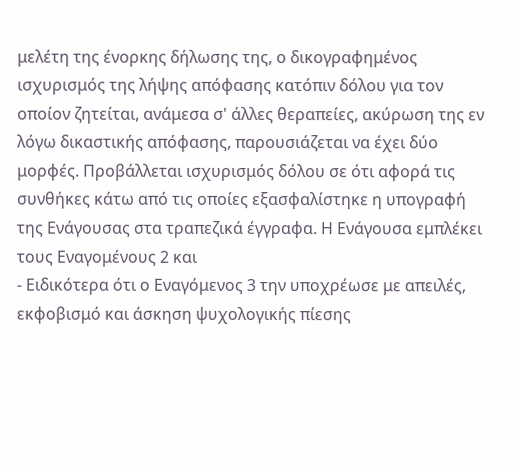μελέτη της ένορκης δήλωσης της, ο δικογραφημένος ισχυρισμός της λήψης απόφασης κατόπιν δόλου για τον οποίον ζητείται, ανάμεσα σ' άλλες θεραπείες, ακύρωση της εν λόγω δικαστικής απόφασης, παρουσιάζεται να έχει δύο μορφές. Προβάλλεται ισχυρισμός δόλου σε ότι αφορά τις συνθήκες κάτω από τις οποίες εξασφαλίστηκε η υπογραφή της Ενάγουσας στα τραπεζικά έγγραφα. Η Ενάγουσα εμπλέκει τους Εναγομένους 2 και
- Ειδικότερα ότι ο Εναγόμενος 3 την υποχρέωσε με απειλές, εκφοβισμό και άσκηση ψυχολογικής πίεσης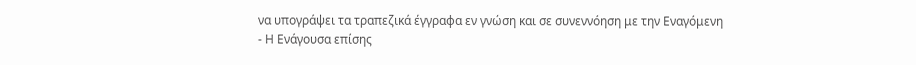να υπογράψει τα τραπεζικά έγγραφα εν γνώση και σε συνεννόηση με την Εναγόμενη
- Η Ενάγουσα επίσης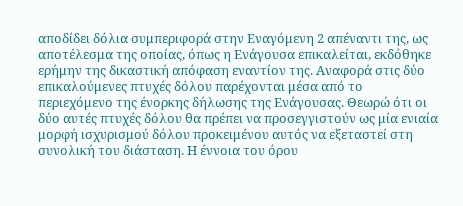αποδίδει δόλια συμπεριφορά στην Εναγόμενη 2 απέναντι της, ως αποτέλεσμα της οποίας, όπως η Ενάγουσα επικαλείται, εκδόθηκε ερήμην της δικαστική απόφαση εναντίον της. Αναφορά στις δύο επικαλούμενες πτυχές δόλου παρέχονται μέσα από το περιεχόμενο της ένορκης δήλωσης της Ενάγουσας. Θεωρώ ότι οι δύο αυτές πτυχές δόλου θα πρέπει να προσεγγιστούν ως μία ενιαία μορφή ισχυρισμού δόλου προκειμένου αυτός να εξεταστεί στη συνολική του διάσταση. Η έννοια του όρου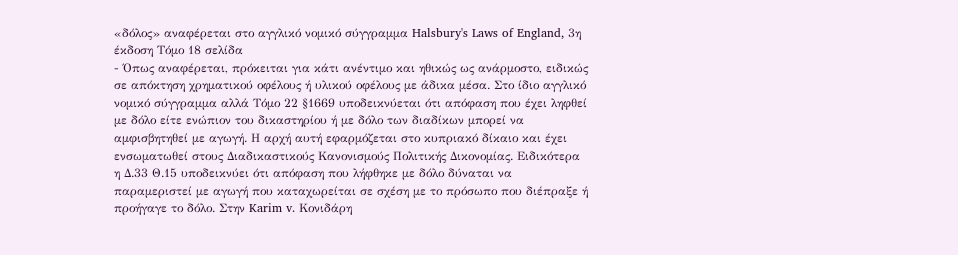«δόλος» αναφέρεται στο αγγλικό νομικό σύγγραμμα Halsbury's Laws of England, 3η έκδοση Τόμο 18 σελίδα
- Όπως αναφέρεται, πρόκειται για κάτι ανέντιμο και ηθικώς ως ανάρμοστο, ειδικώς σε απόκτηση χρηματικού οφέλους ή υλικού οφέλους με άδικα μέσα. Στο ίδιο αγγλικό νομικό σύγγραμμα αλλά Τόμο 22 §1669 υποδεικνύεται ότι απόφαση που έχει ληφθεί με δόλο είτε ενώπιον του δικαστηρίου ή με δόλο των διαδίκων μπορεί να αμφισβητηθεί με αγωγή. Η αρχή αυτή εφαρμόζεται στο κυπριακό δίκαιο και έχει ενσωματωθεί στους Διαδικαστικούς Κανονισμούς Πολιτικής Δικονομίας. Ειδικότερα η Δ.33 Θ.15 υποδεικνύει ότι απόφαση που λήφθηκε με δόλο δύναται να παραμεριστεί με αγωγή που καταχωρείται σε σχέση με το πρόσωπο που διέπραξε ή προήγαγε το δόλο. Στην Karim v. Κονιδάρη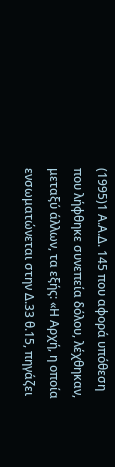(1995)1 Α.Α.Δ. 145 που αφορά υπόθεση που λήφθηκε συνεπεία δόλου, λέχθηκαν, μεταξύ άλλων, τα εξής: «Η Αρχή, η οποία ενσωματώνεται στην Δ.33 θ.15, πηγάζει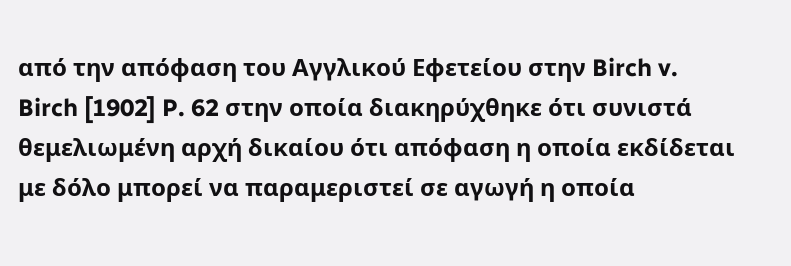από την απόφαση του Αγγλικού Εφετείου στην Birch v. Birch [1902] P. 62 στην οποία διακηρύχθηκε ότι συνιστά θεμελιωμένη αρχή δικαίου ότι απόφαση η οποία εκδίδεται με δόλο μπορεί να παραμεριστεί σε αγωγή η οποία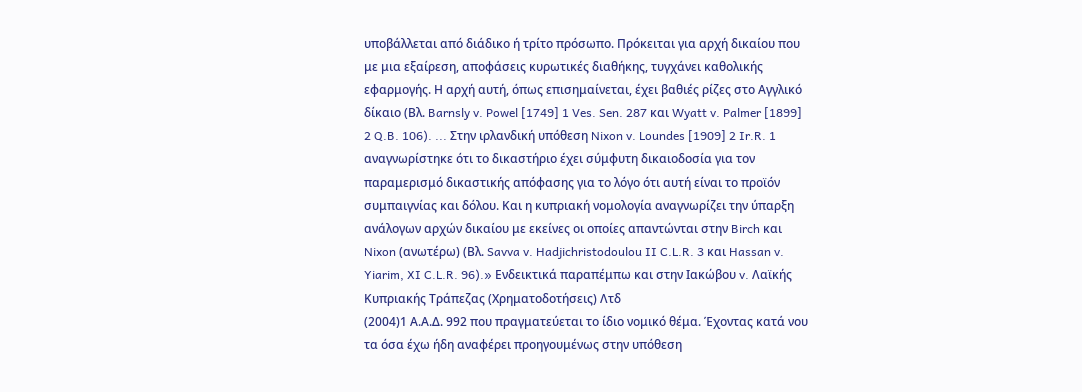υποβάλλεται από διάδικο ή τρίτο πρόσωπο. Πρόκειται για αρχή δικαίου που με μια εξαίρεση, αποφάσεις κυρωτικές διαθήκης, τυγχάνει καθολικής εφαρμογής. Η αρχή αυτή, όπως επισημαίνεται, έχει βαθιές ρίζες στο Αγγλικό δίκαιο (Βλ. Barnsly v. Powel [1749] 1 Ves. Sen. 287 και Wyatt v. Palmer [1899] 2 Q.B. 106). ... Στην ιρλανδική υπόθεση Nixon v. Loundes [1909] 2 Ir.R. 1 αναγνωρίστηκε ότι το δικαστήριο έχει σύμφυτη δικαιοδοσία για τον παραμερισμό δικαστικής απόφασης για το λόγο ότι αυτή είναι το προϊόν συμπαιγνίας και δόλου. Και η κυπριακή νομολογία αναγνωρίζει την ύπαρξη ανάλογων αρχών δικαίου με εκείνες οι οποίες απαντώνται στην Birch και Nixon (ανωτέρω) (Βλ. Savva v. Hadjichristodoulou II C.L.R. 3 και Hassan v. Yiarim, XI C.L.R. 96).» Ενδεικτικά παραπέμπω και στην Ιακώβου v. Λαϊκής Κυπριακής Τράπεζας (Χρηματοδοτήσεις) Λτδ
(2004)1 Α.Α.Δ. 992 που πραγματεύεται το ίδιο νομικό θέμα. Έχοντας κατά νου τα όσα έχω ήδη αναφέρει προηγουμένως στην υπόθεση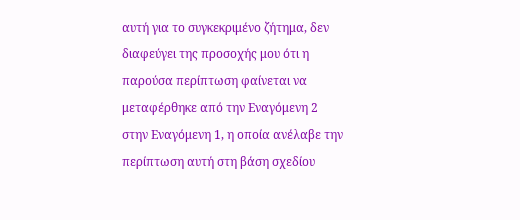αυτή για το συγκεκριμένο ζήτημα, δεν διαφεύγει της προσοχής μου ότι η παρούσα περίπτωση φαίνεται να μεταφέρθηκε από την Εναγόμενη 2 στην Εναγόμενη 1, η οποία ανέλαβε την περίπτωση αυτή στη βάση σχεδίου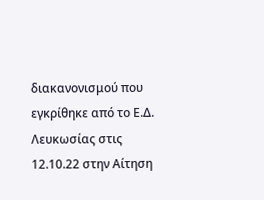διακανονισμού που εγκρίθηκε από το Ε.Δ. Λευκωσίας στις 12.10.22 στην Αίτηση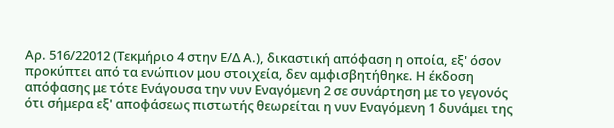Αρ. 516/22012 (Τεκμήριο 4 στην Ε/Δ Α.), δικαστική απόφαση η οποία, εξ' όσον προκύπτει από τα ενώπιον μου στοιχεία, δεν αμφισβητήθηκε. Η έκδοση απόφασης με τότε Ενάγουσα την νυν Εναγόμενη 2 σε συνάρτηση με το γεγονός ότι σήμερα εξ' αποφάσεως πιστωτής θεωρείται η νυν Εναγόμενη 1 δυνάμει της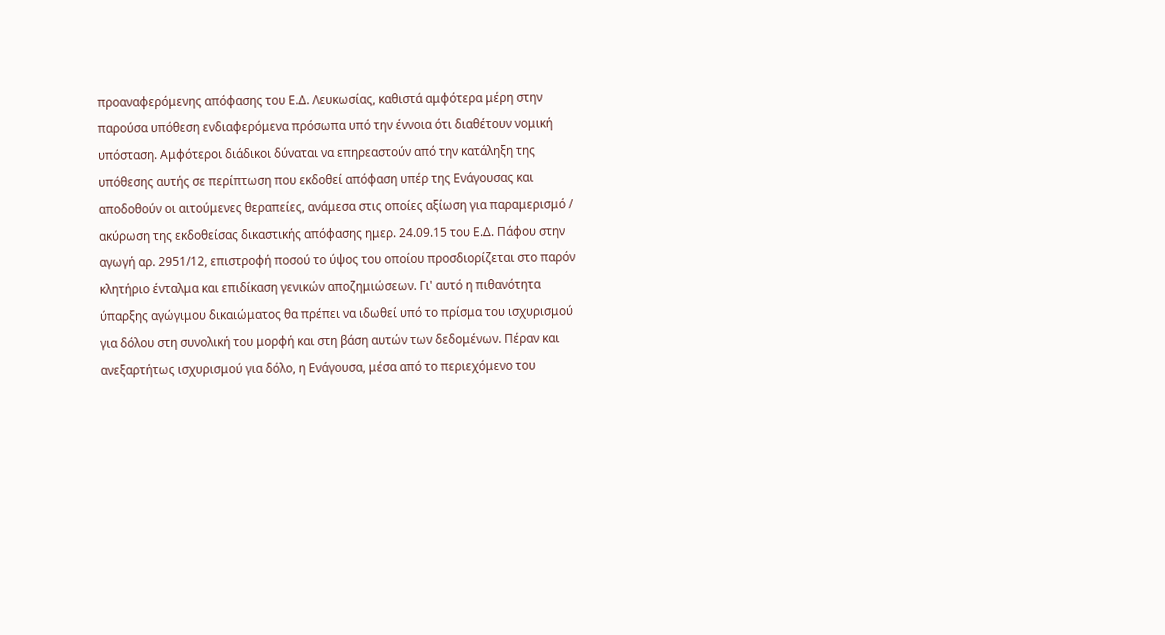προαναφερόμενης απόφασης του Ε.Δ. Λευκωσίας, καθιστά αμφότερα μέρη στην παρούσα υπόθεση ενδιαφερόμενα πρόσωπα υπό την έννοια ότι διαθέτουν νομική υπόσταση. Αμφότεροι διάδικοι δύναται να επηρεαστούν από την κατάληξη της υπόθεσης αυτής σε περίπτωση που εκδοθεί απόφαση υπέρ της Ενάγουσας και αποδοθούν οι αιτούμενες θεραπείες, ανάμεσα στις οποίες αξίωση για παραμερισμό / ακύρωση της εκδοθείσας δικαστικής απόφασης ημερ. 24.09.15 του Ε.Δ. Πάφου στην αγωγή αρ. 2951/12, επιστροφή ποσού το ύψος του οποίου προσδιορίζεται στο παρόν κλητήριο ένταλμα και επιδίκαση γενικών αποζημιώσεων. Γι' αυτό η πιθανότητα ύπαρξης αγώγιμου δικαιώματος θα πρέπει να ιδωθεί υπό το πρίσμα του ισχυρισμού για δόλου στη συνολική του μορφή και στη βάση αυτών των δεδομένων. Πέραν και ανεξαρτήτως ισχυρισμού για δόλο, η Ενάγουσα, μέσα από το περιεχόμενο του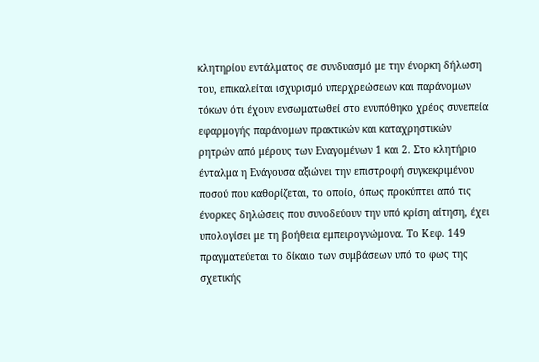κλητηρίου εντάλματος σε συνδυασμό με την ένορκη δήλωση του, επικαλείται ισχυρισμό υπερχρεώσεων και παράνομων τόκων ότι έχουν ενσωματωθεί στο ενυπόθηκο χρέος συνεπεία εφαρμογής παράνομων πρακτικών και καταχρηστικών ρητρών από μέρους των Εναγομένων 1 και 2. Στο κλητήριο ένταλμα η Ενάγουσα αξιώνει την επιστροφή συγκεκριμένου ποσού που καθορίζεται, το οποίο, όπως προκύπτει από τις ένορκες δηλώσεις που συνοδεύουν την υπό κρίση αίτηση, έχει υπολογίσει με τη βοήθεια εμπειρογνώμονα. Το Κεφ. 149 πραγματεύεται το δίκαιο των συμβάσεων υπό το φως της σχετικής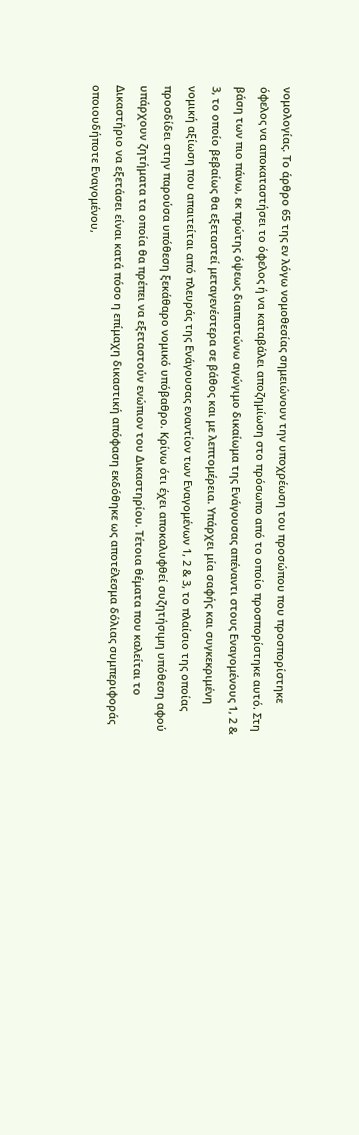νομολογίας. Το άρθρο 65 της εν λόγω νομοθεσίας σημειώνουν την υποχρέωση του προσώπου που προσπορίστηκε όφελος να αποκαταστήσει το όφελος ή να καταβάλει αποζημίωση στο πρόσωπο από το οποίο προσπορίστηκε αυτό. Στη βάση των πιο πάνω, εκ πρώτης όψεως διαπιστώνω αγώγιμο δικαίωμα της Ενάγουσας απέναντι στους Εναγομένους 1, 2 & 3, το οποίο βεβαίως θα εξεταστεί μεταγενέστερα σε βάθος και με λεπτομέρεια. Υπάρχει μία σαφής και συγκεκριμένη νομική αξίωση που απαιτείται από πλευράς της Ενάγουσας εναντίον των Εναγομένων 1, 2 & 3, το πλαίσιο της οποίας προσδίδει στην παρούσα υπόθεση ξεκάθαρο νομικό υπόβαθρο. Κρίνω ότι έχει αποκαλυφθεί συζητήσιμη υπόθεση αφού υπάρχουν ζητήματα τα οποία θα πρέπει να εξεταστούν ενώπιον του Δικαστηρίου. Τέτοια θέματα που καλείται το Δικαστήριο να εξετάσει είναι κατά πόσο η επίμαχη δικαστική απόφαση εκδόθηκε ως αποτέλεσμα δόλιας συμπεριφοράς οποιουδήποτε Εναγομένου,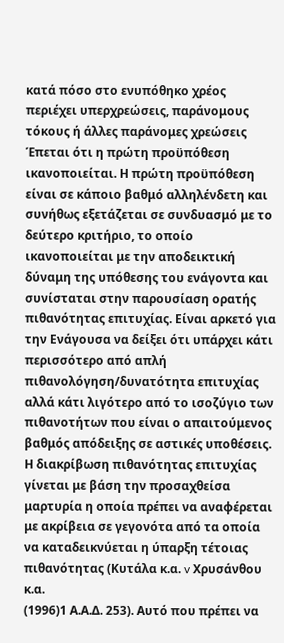κατά πόσο στο ενυπόθηκο χρέος περιέχει υπερχρεώσεις, παράνομους τόκους ή άλλες παράνομες χρεώσεις Έπεται ότι η πρώτη προϋπόθεση ικανοποιείται. Η πρώτη προϋπόθεση είναι σε κάποιο βαθμό αλληλένδετη και συνήθως εξετάζεται σε συνδυασμό με το δεύτερο κριτήριο, το οποίο ικανοποιείται με την αποδεικτική δύναμη της υπόθεσης του ενάγοντα και συνίσταται στην παρουσίαση ορατής πιθανότητας επιτυχίας. Είναι αρκετό για την Ενάγουσα να δείξει ότι υπάρχει κάτι περισσότερο από απλή πιθανολόγηση/δυνατότητα επιτυχίας αλλά κάτι λιγότερο από το ισοζύγιο των πιθανοτήτων που είναι ο απαιτούμενος βαθμός απόδειξης σε αστικές υποθέσεις. Η διακρίβωση πιθανότητας επιτυχίας γίνεται με βάση την προσαχθείσα μαρτυρία η οποία πρέπει να αναφέρεται με ακρίβεια σε γεγονότα από τα οποία να καταδεικνύεται η ύπαρξη τέτοιας πιθανότητας (Κυτάλα κ.α. v Χρυσάνθου κ.α.
(1996)1 Α.Α.Δ. 253). Αυτό που πρέπει να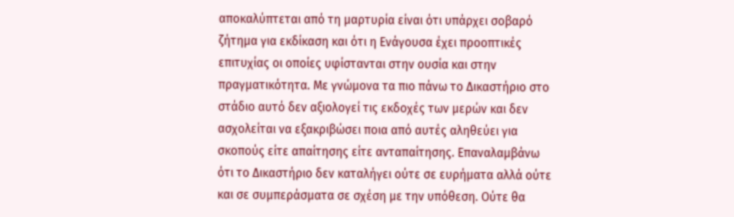αποκαλύπτεται από τη μαρτυρία είναι ότι υπάρχει σοβαρό ζήτημα για εκδίκαση και ότι η Ενάγουσα έχει προοπτικές επιτυχίας οι οποίες υφίστανται στην ουσία και στην πραγματικότητα. Με γνώμονα τα πιο πάνω το Δικαστήριο στο στάδιο αυτό δεν αξιολογεί τις εκδοχές των μερών και δεν ασχολείται να εξακριβώσει ποια από αυτές αληθεύει για σκοπούς είτε απαίτησης είτε ανταπαίτησης. Επαναλαμβάνω ότι το Δικαστήριο δεν καταλήγει ούτε σε ευρήματα αλλά ούτε και σε συμπεράσματα σε σχέση με την υπόθεση. Ούτε θα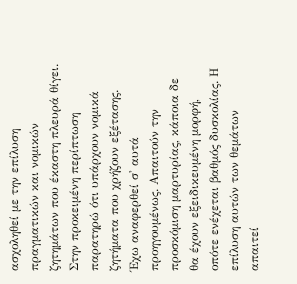ασχοληθεί με την επίλυση πραγματικών και νομικών ζητημάτων που έκαστη πλευρά θίγει. Στην προκειμένη περίπτωση παρατηρώ ότι υπάρχουν νομικά ζητήματα που χρήζουν εξέτασης. Έχω αναφερθεί σ' αυτά προηγουμένως. Απαιτούν την προσκόμιση μαρτυρίας, κάποια δε θα έχουν εξειδικευμένη μορφή, οπότε ενέχεται βαθμός δυσκολίας. Η επίλυση αυτών των θεμάτων απαιτεί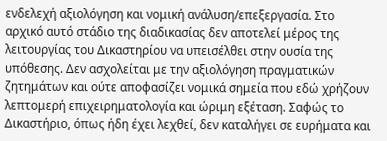ενδελεχή αξιολόγηση και νομική ανάλυση/επεξεργασία. Στο αρχικό αυτό στάδιο της διαδικασίας δεν αποτελεί μέρος της λειτουργίας του Δικαστηρίου να υπεισέλθει στην ουσία της υπόθεσης. Δεν ασχολείται με την αξιολόγηση πραγματικών ζητημάτων και ούτε αποφασίζει νομικά σημεία που εδώ χρήζουν λεπτομερή επιχειρηματολογία και ώριμη εξέταση. Σαφώς το Δικαστήριο, όπως ήδη έχει λεχθεί, δεν καταλήγει σε ευρήματα και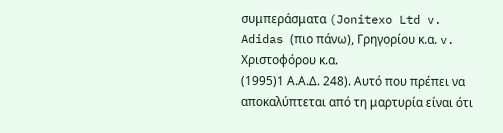συμπεράσματα (Jonitexo Ltd v. Adidas (πιο πάνω), Γρηγορίου κ.α. v. Χριστοφόρου κ.α.
(1995)1 Α.Α.Δ. 248). Αυτό που πρέπει να αποκαλύπτεται από τη μαρτυρία είναι ότι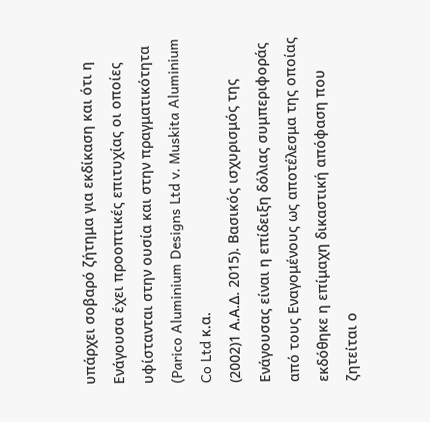υπάρχει σοβαρό ζήτημα για εκδίκαση και ότι η Ενάγουσα έχει προοπτικές επιτυχίας οι οποίες υφίστανται στην ουσία και στην πραγματικότητα (Parico Aluminium Designs Ltd v. Muskita Aluminium Co Ltd κ.α.
(2002)1 Α.Α.Δ. 2015). Βασικός ισχυρισμός της Ενάγουσας είναι η επίδειξη δόλιας συμπεριφοράς από τους Εναγομένους ως αποτέλεσμα της οποίας εκδόθηκε η επίμαχη δικαστική απόφαση που ζητείται ο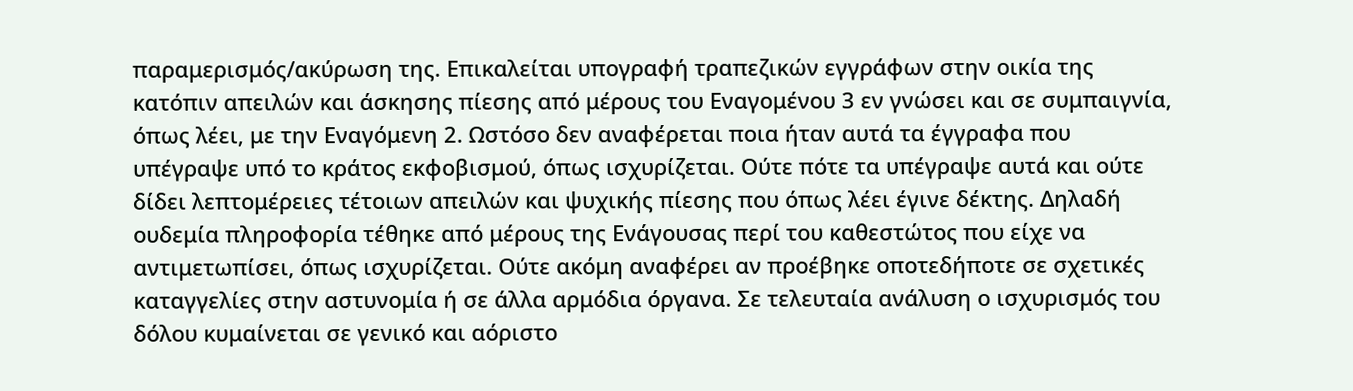παραμερισμός/ακύρωση της. Επικαλείται υπογραφή τραπεζικών εγγράφων στην οικία της κατόπιν απειλών και άσκησης πίεσης από μέρους του Εναγομένου 3 εν γνώσει και σε συμπαιγνία, όπως λέει, με την Εναγόμενη 2. Ωστόσο δεν αναφέρεται ποια ήταν αυτά τα έγγραφα που υπέγραψε υπό το κράτος εκφοβισμού, όπως ισχυρίζεται. Ούτε πότε τα υπέγραψε αυτά και ούτε δίδει λεπτομέρειες τέτοιων απειλών και ψυχικής πίεσης που όπως λέει έγινε δέκτης. Δηλαδή ουδεμία πληροφορία τέθηκε από μέρους της Ενάγουσας περί του καθεστώτος που είχε να αντιμετωπίσει, όπως ισχυρίζεται. Ούτε ακόμη αναφέρει αν προέβηκε οποτεδήποτε σε σχετικές καταγγελίες στην αστυνομία ή σε άλλα αρμόδια όργανα. Σε τελευταία ανάλυση ο ισχυρισμός του δόλου κυμαίνεται σε γενικό και αόριστο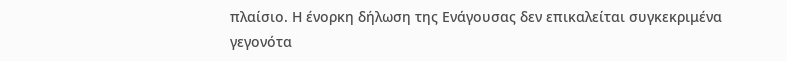πλαίσιο. Η ένορκη δήλωση της Ενάγουσας δεν επικαλείται συγκεκριμένα γεγονότα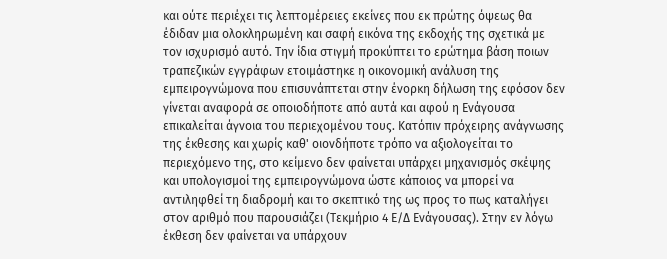και ούτε περιέχει τις λεπτομέρειες εκείνες που εκ πρώτης όψεως θα έδιδαν μια ολοκληρωμένη και σαφή εικόνα της εκδοχής της σχετικά με τον ισχυρισμό αυτό. Την ίδια στιγμή προκύπτει το ερώτημα βάση ποιων τραπεζικών εγγράφων ετοιμάστηκε η οικονομική ανάλυση της εμπειρογνώμονα που επισυνάπτεται στην ένορκη δήλωση της εφόσον δεν γίνεται αναφορά σε οποιοδήποτε από αυτά και αφού η Ενάγουσα επικαλείται άγνοια του περιεχομένου τους. Κατόπιν πρόχειρης ανάγνωσης της έκθεσης και χωρίς καθ' οιονδήποτε τρόπο να αξιολογείται το περιεχόμενο της, στο κείμενο δεν φαίνεται υπάρχει μηχανισμός σκέψης και υπολογισμοί της εμπειρογνώμονα ώστε κάποιος να μπορεί να αντιληφθεί τη διαδρομή και το σκεπτικό της ως προς το πως καταλήγει στον αριθμό που παρουσιάζει (Τεκμήριο 4 Ε/Δ Ενάγουσας). Στην εν λόγω έκθεση δεν φαίνεται να υπάρχουν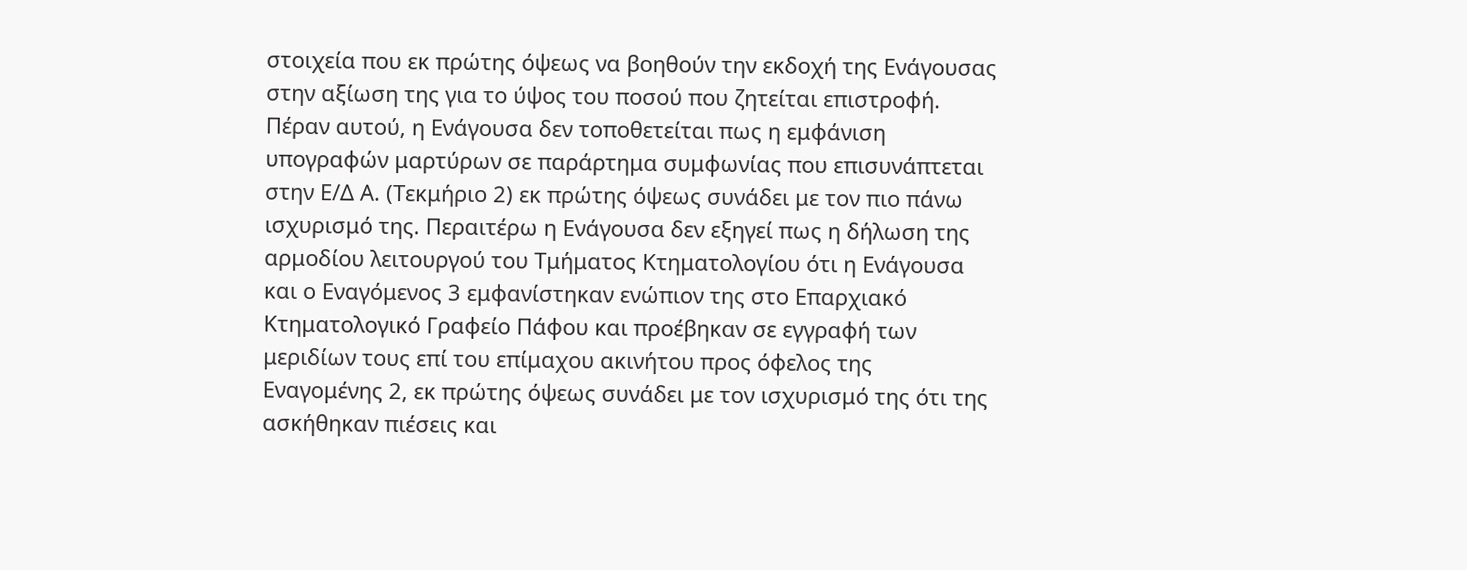στοιχεία που εκ πρώτης όψεως να βοηθούν την εκδοχή της Ενάγουσας στην αξίωση της για το ύψος του ποσού που ζητείται επιστροφή. Πέραν αυτού, η Ενάγουσα δεν τοποθετείται πως η εμφάνιση υπογραφών μαρτύρων σε παράρτημα συμφωνίας που επισυνάπτεται στην Ε/Δ Α. (Τεκμήριο 2) εκ πρώτης όψεως συνάδει με τον πιο πάνω ισχυρισμό της. Περαιτέρω η Ενάγουσα δεν εξηγεί πως η δήλωση της αρμοδίου λειτουργού του Τμήματος Κτηματολογίου ότι η Ενάγουσα και ο Εναγόμενος 3 εμφανίστηκαν ενώπιον της στο Επαρχιακό Κτηματολογικό Γραφείο Πάφου και προέβηκαν σε εγγραφή των μεριδίων τους επί του επίμαχου ακινήτου προς όφελος της Εναγομένης 2, εκ πρώτης όψεως συνάδει με τον ισχυρισμό της ότι της ασκήθηκαν πιέσεις και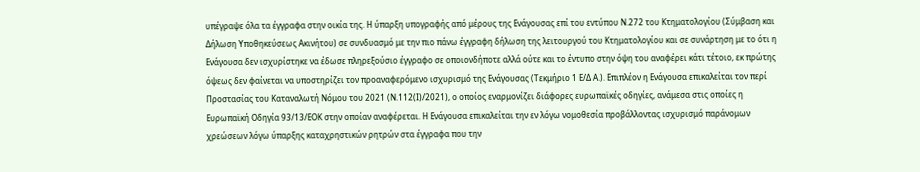υπέγραψε όλα τα έγγραφα στην οικία της. Η ύπαρξη υπογραφής από μέρους της Ενάγουσας επί του εντύπου Ν.272 του Κτηματολογίου (Σύμβαση και Δήλωση Υποθηκεύσεως Ακινήτου) σε συνδυασμό με την πιο πάνω έγγραφη δήλωση της λειτουργού του Κτηματολογίου και σε συνάρτηση με το ότι η Ενάγουσα δεν ισχυρίστηκε να έδωσε πληρεξούσιο έγγραφο σε οποιονδήποτε αλλά ούτε και το έντυπο στην όψη του αναφέρει κάτι τέτοιο, εκ πρώτης όψεως δεν φαίνεται να υποστηρίζει τον προαναφερόμενο ισχυρισμό της Ενάγουσας (Τεκμήριο 1 Ε/Δ Α.). Επιπλέον η Ενάγουσα επικαλείται τον περί Προστασίας του Καταναλωτή Νόμου του 2021 (Ν.112(Ι)/2021), ο οποίος εναρμονίζει διάφορες ευρωπαϊκές οδηγίες, ανάμεσα στις οποίες η Ευρωπαϊκή Οδηγία 93/13/ΕΟΚ στην οποίαν αναφέρεται. Η Ενάγουσα επικαλείται την εν λόγω νομοθεσία προβάλλοντας ισχυρισμό παράνομων χρεώσεων λόγω ύπαρξης καταχρηστικών ρητρών στα έγγραφα που την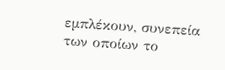εμπλέκουν, συνεπεία των οποίων το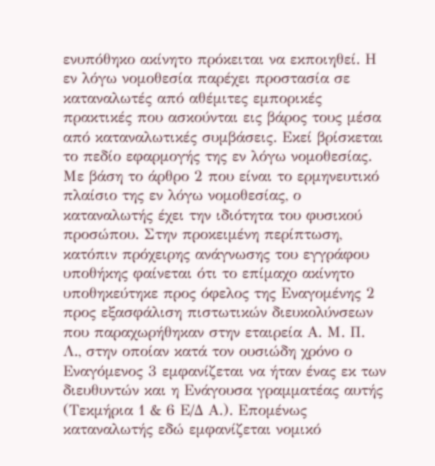ενυπόθηκο ακίνητο πρόκειται να εκποιηθεί. Η εν λόγω νομοθεσία παρέχει προστασία σε καταναλωτές από αθέμιτες εμπορικές πρακτικές που ασκούνται εις βάρος τους μέσα από καταναλωτικές συμβάσεις. Εκεί βρίσκεται το πεδίο εφαρμογής της εν λόγω νομοθεσίας. Με βάση το άρθρο 2 που είναι το ερμηνευτικό πλαίσιο της εν λόγω νομοθεσίας, ο καταναλωτής έχει την ιδιότητα του φυσικού προσώπου. Στην προκειμένη περίπτωση, κατόπιν πρόχειρης ανάγνωσης του εγγράφου υποθήκης φαίνεται ότι το επίμαχο ακίνητο υποθηκεύτηκε προς όφελος της Εναγομένης 2 προς εξασφάλιση πιστωτικών διευκολύνσεων που παραχωρήθηκαν στην εταιρεία Α. Μ. Π. Λ., στην οποίαν κατά τον ουσιώδη χρόνο ο Εναγόμενος 3 εμφανίζεται να ήταν ένας εκ των διευθυντών και η Ενάγουσα γραμματέας αυτής (Τεκμήρια 1 & 6 Ε/Δ Α.). Επομένως καταναλωτής εδώ εμφανίζεται νομικό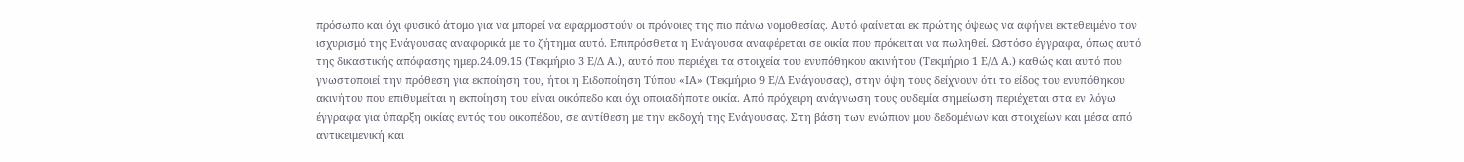πρόσωπο και όχι φυσικό άτομο για να μπορεί να εφαρμοστούν οι πρόνοιες της πιο πάνω νομοθεσίας. Αυτό φαίνεται εκ πρώτης όψεως να αφήνει εκτεθειμένο τον ισχυρισμό της Ενάγουσας αναφορικά με το ζήτημα αυτό. Επιπρόσθετα η Ενάγουσα αναφέρεται σε οικία που πρόκειται να πωληθεί. Ωστόσο έγγραφα, όπως αυτό της δικαστικής απόφασης ημερ.24.09.15 (Τεκμήριο 3 Ε/Δ Α.), αυτό που περιέχει τα στοιχεία του ενυπόθηκου ακινήτου (Τεκμήριο 1 Ε/Δ Α.) καθώς και αυτό που γνωστοποιεί την πρόθεση για εκποίηση του, ήτοι η Ειδοποίηση Τύπου «ΙΑ» (Τεκμήριο 9 Ε/Δ Ενάγουσας), στην όψη τους δείχνουν ότι το είδος του ενυπόθηκου ακινήτου που επιθυμείται η εκποίηση του είναι οικόπεδο και όχι οποιαδήποτε οικία. Από πρόχειρη ανάγνωση τους ουδεμία σημείωση περιέχεται στα εν λόγω έγγραφα για ύπαρξη οικίας εντός του οικοπέδου, σε αντίθεση με την εκδοχή της Ενάγουσας. Στη βάση των ενώπιον μου δεδομένων και στοιχείων και μέσα από αντικειμενική και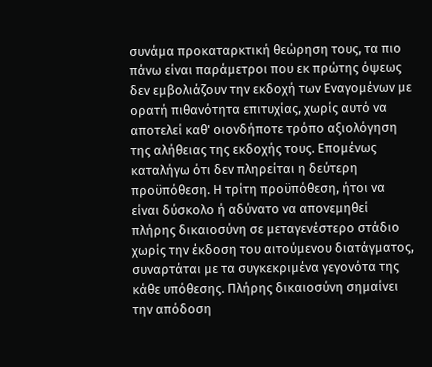συνάμα προκαταρκτική θεώρηση τους, τα πιο πάνω είναι παράμετροι που εκ πρώτης όψεως δεν εμβολιάζουν την εκδοχή των Εναγομένων με ορατή πιθανότητα επιτυχίας, χωρίς αυτό να αποτελεί καθ' οιονδήποτε τρόπο αξιολόγηση της αλήθειας της εκδοχής τους. Επομένως καταλήγω ότι δεν πληρείται η δεύτερη προϋπόθεση. Η τρίτη προϋπόθεση, ήτοι να είναι δύσκολο ή αδύνατο να απονεμηθεί πλήρης δικαιοσύνη σε μεταγενέστερο στάδιο χωρίς την έκδοση του αιτούμενου διατάγματος, συναρτάται με τα συγκεκριμένα γεγονότα της κάθε υπόθεσης. Πλήρης δικαιοσύνη σημαίνει την απόδοση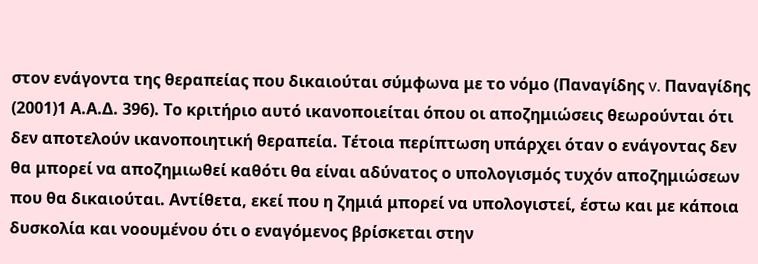στον ενάγοντα της θεραπείας που δικαιούται σύμφωνα με το νόμο (Παναγίδης v. Παναγίδης
(2001)1 Α.Α.Δ. 396). Το κριτήριο αυτό ικανοποιείται όπου οι αποζημιώσεις θεωρούνται ότι δεν αποτελούν ικανοποιητική θεραπεία. Τέτοια περίπτωση υπάρχει όταν ο ενάγοντας δεν θα μπορεί να αποζημιωθεί καθότι θα είναι αδύνατος ο υπολογισμός τυχόν αποζημιώσεων που θα δικαιούται. Αντίθετα, εκεί που η ζημιά μπορεί να υπολογιστεί, έστω και με κάποια δυσκολία και νοουμένου ότι ο εναγόμενος βρίσκεται στην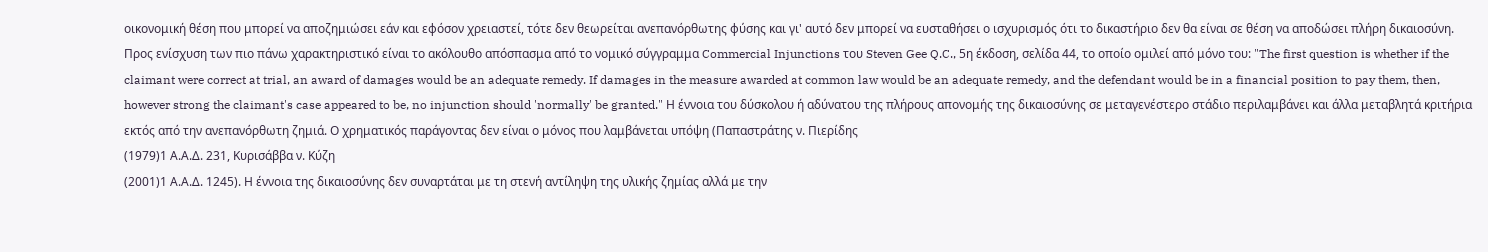οικονομική θέση που μπορεί να αποζημιώσει εάν και εφόσον χρειαστεί, τότε δεν θεωρείται ανεπανόρθωτης φύσης και γι' αυτό δεν μπορεί να ευσταθήσει ο ισχυρισμός ότι το δικαστήριο δεν θα είναι σε θέση να αποδώσει πλήρη δικαιοσύνη. Προς ενίσχυση των πιο πάνω χαρακτηριστικό είναι το ακόλουθο απόσπασμα από το νομικό σύγγραμμα Commercial Injunctions του Steven Gee Q.C., 5η έκδοση, σελίδα 44, το οποίο ομιλεί από μόνο του: "The first question is whether if the claimant were correct at trial, an award of damages would be an adequate remedy. If damages in the measure awarded at common law would be an adequate remedy, and the defendant would be in a financial position to pay them, then, however strong the claimant's case appeared to be, no injunction should 'normally' be granted." Η έννοια του δύσκολου ή αδύνατου της πλήρους απονομής της δικαιοσύνης σε μεταγενέστερο στάδιο περιλαμβάνει και άλλα μεταβλητά κριτήρια εκτός από την ανεπανόρθωτη ζημιά. Ο χρηματικός παράγοντας δεν είναι ο μόνος που λαμβάνεται υπόψη (Παπαστράτης ν. Πιερίδης
(1979)1 Α.Α.Δ. 231, Κυρισάββα ν. Κύζη
(2001)1 Α.Α.Δ. 1245). Η έννοια της δικαιοσύνης δεν συναρτάται με τη στενή αντίληψη της υλικής ζημίας αλλά με την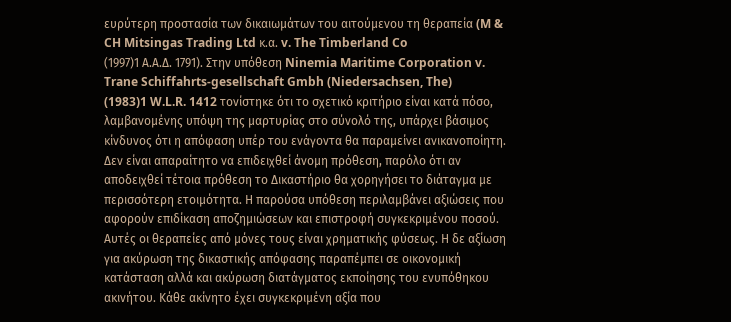ευρύτερη προστασία των δικαιωμάτων του αιτούμενου τη θεραπεία (M & CH Mitsingas Trading Ltd κ.α. v. The Timberland Co
(1997)1 Α.Α.Δ. 1791). Στην υπόθεση Ninemia Maritime Corporation v. Trane Schiffahrts-gesellschaft Gmbh (Niedersachsen, The)
(1983)1 W.L.R. 1412 τονίστηκε ότι το σχετικό κριτήριο είναι κατά πόσο, λαμβανομένης υπόψη της μαρτυρίας στο σύνολό της, υπάρχει βάσιμος κίνδυνος ότι η απόφαση υπέρ του ενάγοντα θα παραμείνει ανικανοποίητη. Δεν είναι απαραίτητο να επιδειχθεί άνομη πρόθεση, παρόλο ότι αν αποδειχθεί τέτοια πρόθεση το Δικαστήριο θα χορηγήσει το διάταγμα με περισσότερη ετοιμότητα. Η παρούσα υπόθεση περιλαμβάνει αξιώσεις που αφορούν επιδίκαση αποζημιώσεων και επιστροφή συγκεκριμένου ποσού. Αυτές οι θεραπείες από μόνες τους είναι χρηματικής φύσεως. Η δε αξίωση για ακύρωση της δικαστικής απόφασης παραπέμπει σε οικονομική κατάσταση αλλά και ακύρωση διατάγματος εκποίησης του ενυπόθηκου ακινήτου. Κάθε ακίνητο έχει συγκεκριμένη αξία που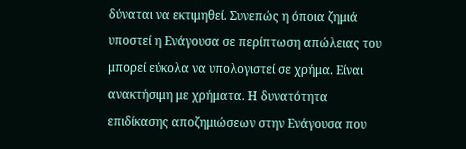δύναται να εκτιμηθεί. Συνεπώς η όποια ζημιά υποστεί η Ενάγουσα σε περίπτωση απώλειας του μπορεί εύκολα να υπολογιστεί σε χρήμα. Είναι ανακτήσιμη με χρήματα. Η δυνατότητα επιδίκασης αποζημιώσεων στην Ενάγουσα που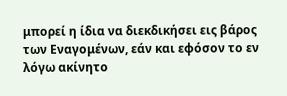μπορεί η ίδια να διεκδικήσει εις βάρος των Εναγομένων, εάν και εφόσον το εν λόγω ακίνητο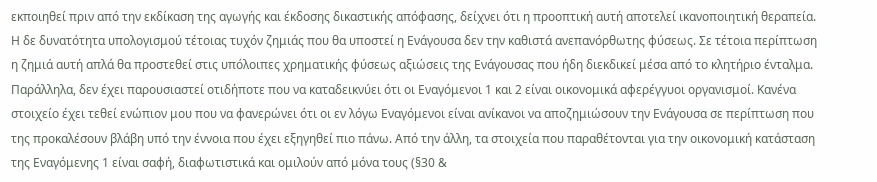εκποιηθεί πριν από την εκδίκαση της αγωγής και έκδοσης δικαστικής απόφασης, δείχνει ότι η προοπτική αυτή αποτελεί ικανοποιητική θεραπεία. Η δε δυνατότητα υπολογισμού τέτοιας τυχόν ζημιάς που θα υποστεί η Ενάγουσα δεν την καθιστά ανεπανόρθωτης φύσεως. Σε τέτοια περίπτωση η ζημιά αυτή απλά θα προστεθεί στις υπόλοιπες χρηματικής φύσεως αξιώσεις της Ενάγουσας που ήδη διεκδικεί μέσα από το κλητήριο ένταλμα. Παράλληλα, δεν έχει παρουσιαστεί οτιδήποτε που να καταδεικνύει ότι οι Εναγόμενοι 1 και 2 είναι οικονομικά αφερέγγυοι οργανισμοί. Κανένα στοιχείο έχει τεθεί ενώπιον μου που να φανερώνει ότι οι εν λόγω Εναγόμενοι είναι ανίκανοι να αποζημιώσουν την Ενάγουσα σε περίπτωση που της προκαλέσουν βλάβη υπό την έννοια που έχει εξηγηθεί πιο πάνω. Από την άλλη, τα στοιχεία που παραθέτονται για την οικονομική κατάσταση της Εναγόμενης 1 είναι σαφή, διαφωτιστικά και ομιλούν από μόνα τους (§30 &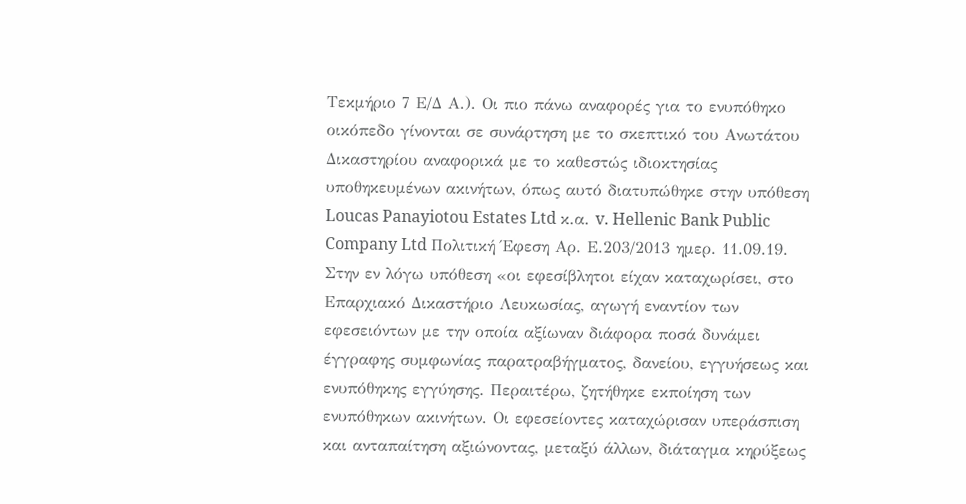Τεκμήριο 7 Ε/Δ Α.). Οι πιο πάνω αναφορές για το ενυπόθηκο οικόπεδο γίνονται σε συνάρτηση με το σκεπτικό του Ανωτάτου Δικαστηρίου αναφορικά με το καθεστώς ιδιοκτησίας υποθηκευμένων ακινήτων, όπως αυτό διατυπώθηκε στην υπόθεση Loucas Panayiotou Estates Ltd κ.α. v. Hellenic Bank Public Company Ltd Πολιτική Έφεση Αρ. Ε.203/2013 ημερ. 11.09.19. Στην εν λόγω υπόθεση «οι εφεσίβλητοι είχαν καταχωρίσει, στο Επαρχιακό Δικαστήριο Λευκωσίας, αγωγή εναντίον των εφεσειόντων με την οποία αξίωναν διάφορα ποσά δυνάμει έγγραφης συμφωνίας παρατραβήγματος, δανείου, εγγυήσεως και ενυπόθηκης εγγύησης. Περαιτέρω, ζητήθηκε εκποίηση των ενυπόθηκων ακινήτων. Οι εφεσείοντες καταχώρισαν υπεράσπιση και ανταπαίτηση αξιώνοντας, μεταξύ άλλων, διάταγμα κηρύξεως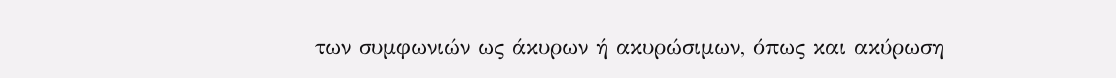των συμφωνιών ως άκυρων ή ακυρώσιμων, όπως και ακύρωση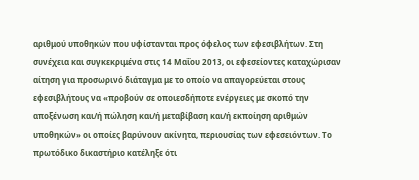αριθμού υποθηκών που υφίστανται προς όφελος των εφεσιβλήτων. Στη συνέχεια και συγκεκριμένα στις 14 Μαΐου 2013, οι εφεσείοντες καταχώρισαν αίτηση για προσωρινό διάταγμα με το οποίο να απαγορεύεται στους εφεσιβλήτους να «προβούν σε οποιεσδήποτε ενέργειες με σκοπό την αποξένωση και/ή πώληση και/ή μεταβίβαση και/ή εκποίηση αριθμών υποθηκών» οι οποίες βαρύνουν ακίνητα, περιουσίας των εφεσειόντων. Το πρωτόδικο δικαστήριο κατέληξε ότι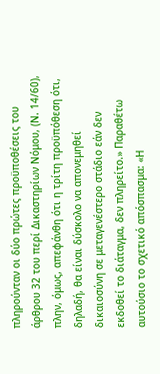πληρούνταν οι δύο πρώτες προϋποθέσεις του άρθρου 32 του περί Δικαστηρίων Νόμου, (Ν. 14/60), πλην, όμως, απεφάνθη ότι η τρίτη προϋπόθεση ότι, δηλαδή, θα είναι δύσκολο να απονεμηθεί δικαιοσύνη σε μεταγενέστερο στάδιο εάν δεν εκδοθεί το διάταγμα, δεν πληρείτο.» Παραθέτω αυτούσιο το σχετικό απόσπασμα: «Η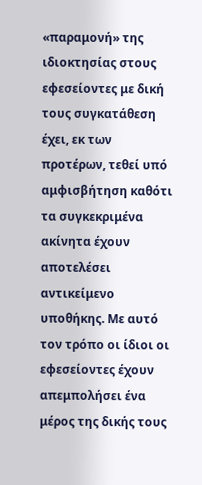«παραμονή» της ιδιοκτησίας στους εφεσείοντες με δική τους συγκατάθεση έχει, εκ των προτέρων, τεθεί υπό αμφισβήτηση καθότι τα συγκεκριμένα ακίνητα έχουν αποτελέσει αντικείμενο υποθήκης. Με αυτό τον τρόπο οι ίδιοι οι εφεσείοντες έχουν απεμπολήσει ένα μέρος της δικής τους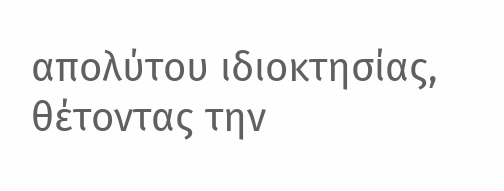απολύτου ιδιοκτησίας, θέτοντας την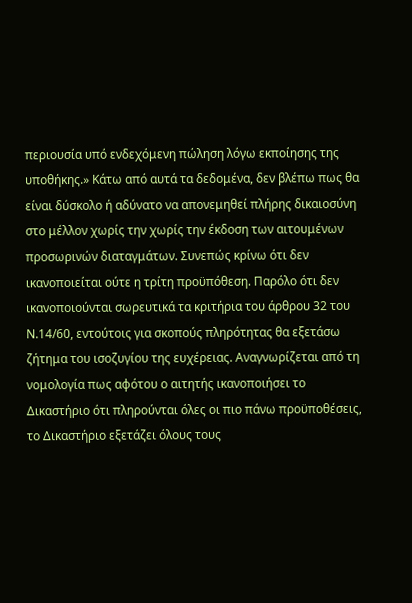περιουσία υπό ενδεχόμενη πώληση λόγω εκποίησης της υποθήκης.» Κάτω από αυτά τα δεδομένα, δεν βλέπω πως θα είναι δύσκολο ή αδύνατο να απονεμηθεί πλήρης δικαιοσύνη στο μέλλον χωρίς την χωρίς την έκδοση των αιτουμένων προσωρινών διαταγμάτων. Συνεπώς κρίνω ότι δεν ικανοποιείται ούτε η τρίτη προϋπόθεση. Παρόλο ότι δεν ικανοποιούνται σωρευτικά τα κριτήρια του άρθρου 32 του Ν.14/60, εντούτοις για σκοπούς πληρότητας θα εξετάσω ζήτημα του ισοζυγίου της ευχέρειας. Αναγνωρίζεται από τη νομολογία πως αφότου ο αιτητής ικανοποιήσει το Δικαστήριο ότι πληρούνται όλες οι πιο πάνω προϋποθέσεις, το Δικαστήριο εξετάζει όλους τους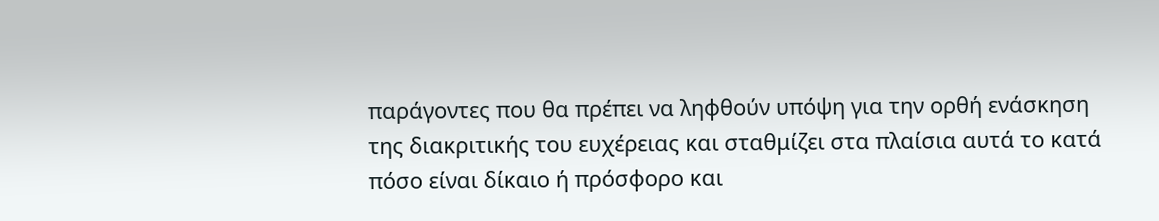παράγοντες που θα πρέπει να ληφθούν υπόψη για την ορθή ενάσκηση της διακριτικής του ευχέρειας και σταθμίζει στα πλαίσια αυτά το κατά πόσο είναι δίκαιο ή πρόσφορο και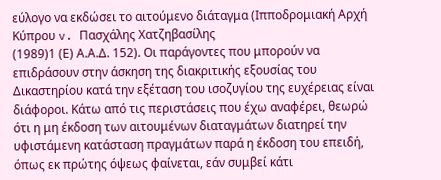εύλογο να εκδώσει το αιτούμενο διάταγμα (Ιπποδρομιακή Αρχή Κύπρου v. Πασχάλης Χατζηβασίλης
(1989)1 (Ε) Α.Α.Δ. 152). Οι παράγοντες που μπορούν να επιδράσουν στην άσκηση της διακριτικής εξουσίας του Δικαστηρίου κατά την εξέταση του ισοζυγίου της ευχέρειας είναι διάφοροι. Κάτω από τις περιστάσεις που έχω αναφέρει, θεωρώ ότι η μη έκδοση των αιτουμένων διαταγμάτων διατηρεί την υφιστάμενη κατάσταση πραγμάτων παρά η έκδοση του επειδή, όπως εκ πρώτης όψεως φαίνεται, εάν συμβεί κάτι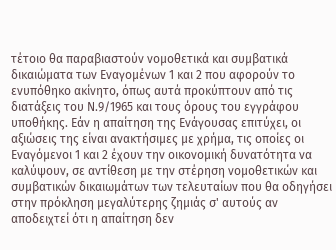τέτοιο θα παραβιαστούν νομοθετικά και συμβατικά δικαιώματα των Εναγομένων 1 και 2 που αφορούν το ενυπόθηκο ακίνητο, όπως αυτά προκύπτουν από τις διατάξεις του Ν.9/1965 και τους όρους του εγγράφου υποθήκης. Εάν η απαίτηση της Ενάγουσας επιτύχει, οι αξιώσεις της είναι ανακτήσιμες με χρήμα, τις οποίες οι Εναγόμενοι 1 και 2 έχουν την οικονομική δυνατότητα να καλύψουν, σε αντίθεση με την στέρηση νομοθετικών και συμβατικών δικαιωμάτων των τελευταίων που θα οδηγήσει στην πρόκληση μεγαλύτερης ζημιάς σ' αυτούς αν αποδειχτεί ότι η απαίτηση δεν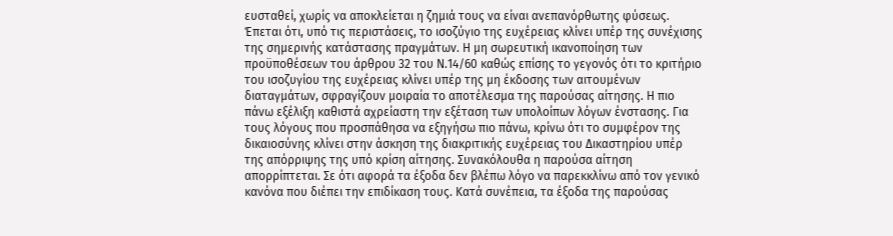ευσταθεί, χωρίς να αποκλείεται η ζημιά τους να είναι ανεπανόρθωτης φύσεως. Έπεται ότι, υπό τις περιστάσεις, το ισοζύγιο της ευχέρειας κλίνει υπέρ της συνέχισης της σημερινής κατάστασης πραγμάτων. Η μη σωρευτική ικανοποίηση των προϋποθέσεων του άρθρου 32 του Ν.14/60 καθώς επίσης το γεγονός ότι το κριτήριο του ισοζυγίου της ευχέρειας κλίνει υπέρ της μη έκδοσης των αιτουμένων διαταγμάτων, σφραγίζουν μοιραία το αποτέλεσμα της παρούσας αίτησης. Η πιο πάνω εξέλιξη καθιστά αχρείαστη την εξέταση των υπολοίπων λόγων ένστασης. Για τους λόγους που προσπάθησα να εξηγήσω πιο πάνω, κρίνω ότι το συμφέρον της δικαιοσύνης κλίνει στην άσκηση της διακριτικής ευχέρειας του Δικαστηρίου υπέρ της απόρριψης της υπό κρίση αίτησης. Συνακόλουθα η παρούσα αίτηση απορρίπτεται. Σε ότι αφορά τα έξοδα δεν βλέπω λόγο να παρεκκλίνω από τον γενικό κανόνα που διέπει την επιδίκαση τους. Κατά συνέπεια, τα έξοδα της παρούσας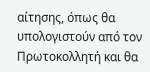αίτησης, όπως θα υπολογιστούν από τον Πρωτοκολλητή και θα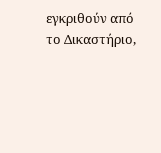εγκριθούν από το Δικαστήριο,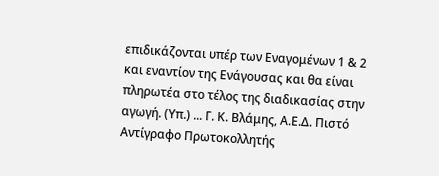επιδικάζονται υπέρ των Εναγομένων 1 & 2 και εναντίον της Ενάγουσας και θα είναι πληρωτέα στο τέλος της διαδικασίας στην αγωγή. (Υπ.) ... Γ. Κ. Βλάμης, Α.Ε.Δ. Πιστό Αντίγραφο Πρωτοκολλητής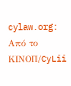cylaw.org: Από το ΚΙΝOΠ/CyLii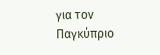για τον Παγκύπριο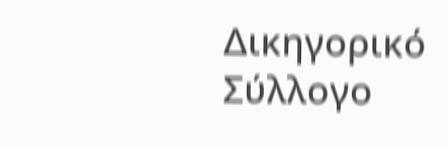Δικηγορικό Σύλλογο